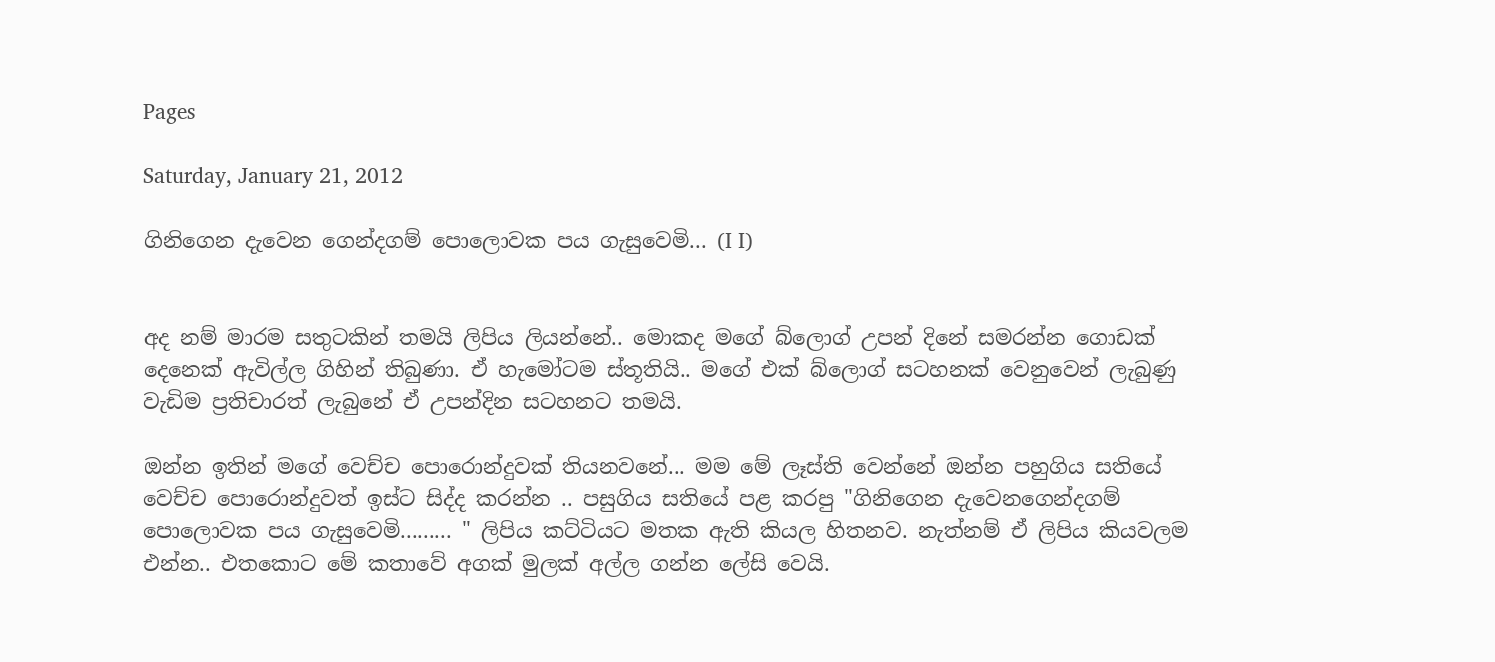Pages

Saturday, January 21, 2012

ගිනිගෙන දැවෙන ගෙන්දගම් පොලොවක පය ගැසුවෙමි... (I I)


අද නම් මාරම සතුටකින් තමයි ලිපිය ලියන්නේ.. මොකද මගේ බ්ලොග් උපන් දිනේ සමරන්න ගොඩක් දෙනෙක් ඇවිල්ල ගිහින් තිබුණා. ඒ හැමෝටම ස්තූතියි.. මගේ එක් බ්ලොග් සටහනක් වෙනුවෙන් ලැබුණු වැඩිම ප්‍රතිචාරත් ලැබුනේ ඒ උපන්දින සටහනට තමයි.

ඔන්න ඉතින් මගේ වෙච්ච පොරොන්දුවක් තියනවනේ... මම මේ ලෑස්ති වෙන්නේ ඔන්න පහුගිය සතියේ වෙච්ච පොරොන්දුවත් ඉස්ට සිද්ද කරන්න .. පසුගිය සතියේ පළ කරපු "ගිනිගෙන දැවෙනගෙන්දගම් පොලොවක පය ගැසුවෙමි......... " ලිපිය කට්ටියට මතක ඇති කියල හිතනව. නැත්නම් ඒ ලිපිය කියවලම එන්න.. එතකොට මේ කතාවේ අගක් මුලක් අල්ල ගන්න ලේසි වෙයි.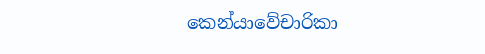කෙන්යාවේචාරිකා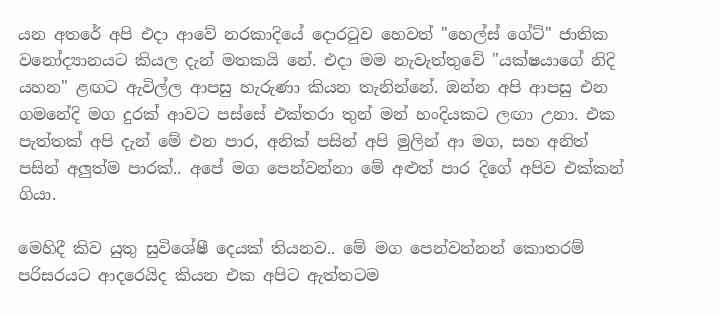යන අතරේ අපි එදා ආවේ නරකාදියේ දොරටුව හෙවත් "හෙල්ස් ගේට්" ජාතික වනෝද්‍යානයට කියල දැන් මතකයි නේ. එදා මම නැවැත්තුවේ "යක්ෂයාගේ නිදි යහන" ළඟට ඇවිල්ල ආපසු හැරුණා කියන තැනින්නේ. ඔන්න අපි ආපසු එන ගමනේදි මග දුරක් ආවට පස්සේ එක්තරා තුන් මන් හංදියකට ලඟා උනා. එක පැත්තක් අපි දැන් මේ එන පාර, අනික් පසින් අපි මුලින් ආ මග, සහ අනිත් පසින් අලුත්ම පාරක්.. අපේ මග පෙන්වන්නා මේ අළුත් පාර දිගේ අපිව එක්කන් ගියා.

මෙහිදී කිව යුතු සුවිශේෂී දෙයක් තියනව.. මේ මග පෙන්වන්නන් කොතරම් පරිසරයට ආදරෙයිද කියන එක අපිට ඇත්තටම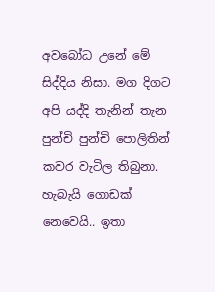අවබෝධ උනේ මේ සිද්දිය නිසා. මග දිගට අපි යද්දි තැනින් තැන පුන්චි පුන්චි පොලිතින් කවර වැටිල තිබුනා. හැබැයි ගොඩක් නෙවෙයි.. ඉතා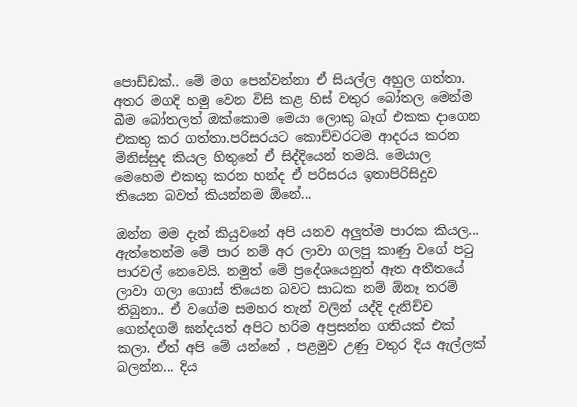පොඩ්ඩක්.. මේ මග පෙන්වන්නා ඒ සියල්ල අහුල ගත්තා. අතර මගදි හමු වෙන විසි කළ හිස් වතුර බෝතල මෙන්ම බීම බෝතලත් ඔක්කොම මෙයා ලොකු බෑග් එකක දාගෙන එකතු කර ගත්තා.පරිසරයට කොච්චරටම ආදරය කරන මිනිස්සුද කියල හිතුනේ ඒ සිද්දියෙන් තමයි. මෙයාල මෙහෙම එකතු කරන හන්ද ඒ පරිසරය ඉතාපිරිසිදුව තියෙන බවත් කියන්නම ඕනේ...

ඔන්න මම දැන් කියුවනේ අපි යනව අලුත්ම පාරක කියල... ඇත්තෙන්ම මේ පාර නම් අර ලාවා ගලපු කාණු වගේ පටු පාරවල් නෙවෙයි. නමුත් මේ ප්‍රදේශයෙනුත් ඈත අතීතයේ ලාවා ගලා ගොස් තියෙන බවට සාධක නම් ඕනෑ තරම් තිබුනා.. ඒ වගේම සමහර තැන් වලින් යද්දි දැනිච්ච ගෙන්දගම් ඝන්දයත් අපිට හරිම අප්‍රසන්න ගතියක් එක් කලා. ඒත් අපි මේ යන්නේ , පළමුව උණු වතුර දිය ඇල්ලක් බලන්න... දිය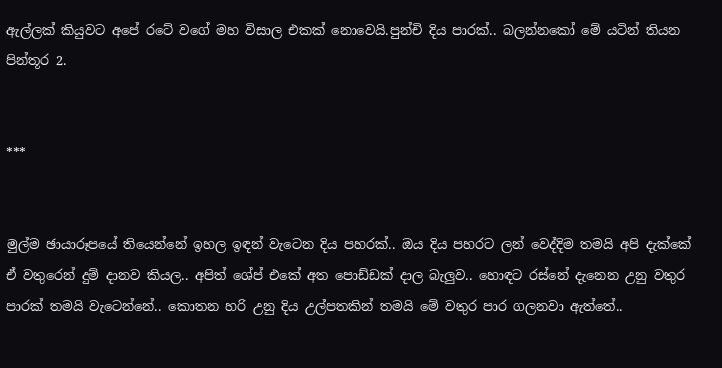ඇල්ලක් කියුවට අපේ රටේ වගේ මහ විසාල එකක් නොවෙයි.පුන්චි දිය පාරක්.. බලන්නකෝ මේ යටින් තියන පින්තූර 2.


***


මුල්ම ඡායාරූපයේ තියෙන්නේ ඉහල ඉඳන් වැටෙන දිය පහරක්.. ඔය දිය පහරට ලන් වෙද්දිම තමයි අපි දැක්කේ ඒ වතුරෙන් දුම් දානව කියල.. අපිත් ශේප් එකේ අත පොඩ්ඩක් දාල බැලුව.. හොඳට රස්නේ දැනෙන උනු වතුර පාරක් තමයි වැටෙන්නේ.. කොතන හරි උනු දිය උල්පතකින් තමයි මේ වතුර පාර ගලනවා ඇත්තේ..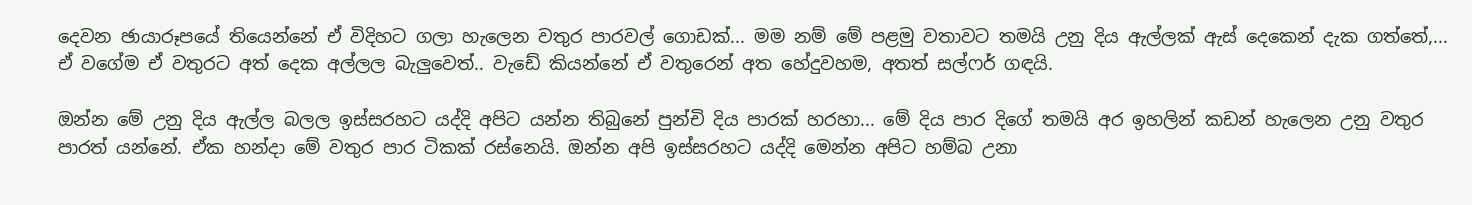දෙවන ඡායාරූපයේ තියෙන්නේ ඒ විදිහට ගලා හැලෙන වතුර පාරවල් ගොඩක්... මම නම් මේ පළමු වතාවට තමයි උනු දිය ඇල්ලක් ඇස් දෙකෙන් දැක ගත්තේ,... ඒ වගේම ඒ වතුරට අත් දෙක අල්ලල බැලුවෙත්.. වැඩේ කියන්නේ ඒ වතුරෙන් අත හේදුවහම, අතත් සල්ෆර් ගඳයි.

ඔන්න මේ උනු දිය ඇල්ල බලල ඉස්සරහට යද්දි අපිට යන්න තිබුනේ පුන්චි දිය පාරක් හරහා... මේ දිය පාර දිගේ තමයි අර ඉහලින් කඩන් හැලෙන උනු වතුර පාරත් යන්නේ. ඒක හන්දා මේ වතුර පාර ටිකක් රස්නෙයි. ඔන්න අපි ඉස්සරහට යද්දි මෙන්න අපිට හම්බ උනා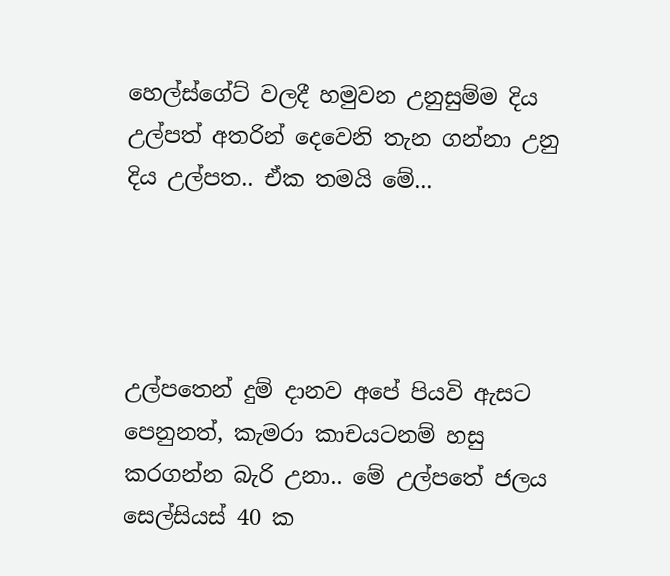හෙල්ස්ගේට් වලදී හමුවන උනුසුම්ම දිය උල්පත් අතරින් දෙවෙනි තැන ගන්නා උනු දිය උල්පත.. ඒක තමයි මේ...




උල්පතෙන් දුම් දානව අපේ පියවි ඇසට පෙනුනත්, කැමරා කාචයටනම් හසු කරගන්න බැරි උනා.. මේ උල්පතේ ජලය සෙල්සියස් 40 ක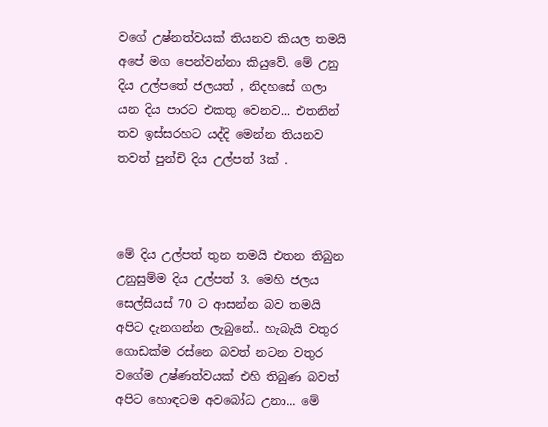වගේ උෂ්නත්වයක් තියනව කියල තමයි අපේ මග පෙන්වන්නා කියුවේ. මේ උනු දිය උල්පතේ ජලයත් , නිදහසේ ගලා යන දිය පාරට එකතු වෙනව... එතනින් තව ඉස්සරහට යද්දි මෙන්න තියනව තවත් පුන්චි දිය උල්පත් 3ක් .



මේ දිය උල්පත් තුන තමයි එතන තිබුන උනුසුම්ම දිය උල්පත් 3. මෙහි ජලය සෙල්සියස් 70 ට ආසන්න බව තමයි අපිට දැනගන්න ලැබුනේ.. හැබැයි වතුර ගොඩක්ම රස්නෙ බවත් නටන වතුර වගේම උෂ්ණත්වයක් එහි තිබුණ බවත් අපිට හොඳටම අවබෝධ උනා... මේ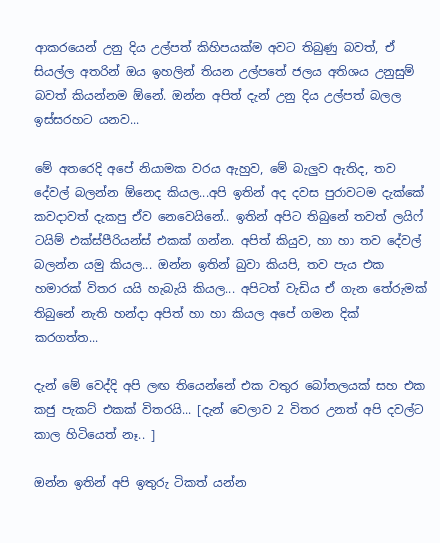ආකරයෙන් උනු දිය උල්පත් කිහිපයක්ම අවට තිබුණු බවත්, ඒ සියල්ල අතරින් ඔය ඉහලින් තියන උල්පතේ ජලය අතිශය උනුසුම් බවත් කියන්නම ඕනේ. ඔන්න අපිත් දැන් උනු දිය උල්පත් බලල ඉස්සරහට යනව...

මේ අතරෙදි අපේ නියාමක වරය ඇහුව, මේ බැලුව ඇතිද, තව දේවල් බලන්න ඕනෙද කියල...අපි ඉතින් අද දවස පුරාවටම දැක්කේ කවදාවත් දැකපු ඒව නෙවෙයිනේ.. ඉතින් අපිට තිබුනේ තවත් ලයිෆ් ටයිම් එක්ස්පීරියන්ස් එකක් ගන්න. අපිත් කියුව, හා හා තව දේවල් බලන්න යමු කියල... ඔන්න ඉතින් බුවා කියපි, තව පැය එක හමාරක් විතර යයි හැබැයි කියල... අපිටත් වැඩිය ඒ ගැන තේරුමක් තිබුනේ නැති හන්දා අපිත් හා හා කියල අපේ ගමන දික් කරගත්ත...

දැන් මේ වෙද්දි අපි ලඟ තියෙන්නේ එක වතුර බෝතලයක් සහ එක කජු පැකට් එකක් විතරයි... [දැන් වෙලාව 2 විතර උනත් අපි දවල්ට කාල හිටියෙත් නෑ.. ]

ඔන්න ඉතින් අපි ඉතුරු ටිකත් යන්න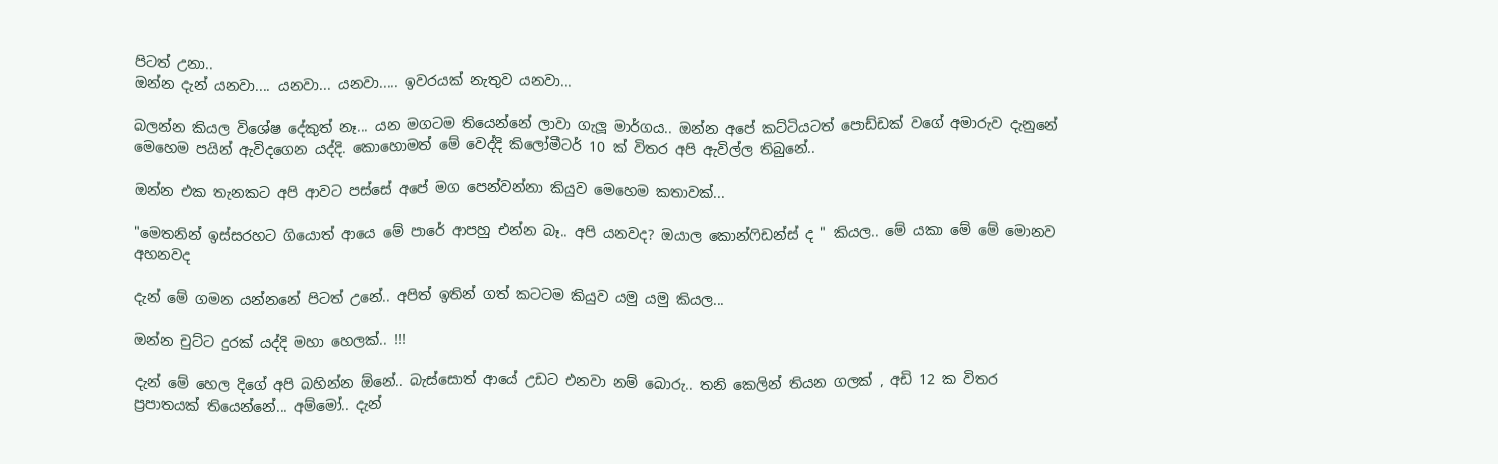පිටත් උනා..
ඔන්න දැන් යනවා.... යනවා... යනවා..... ඉවරයක් නැතුව යනවා...

බලන්න කියල විශේෂ දේකුත් නෑ... යන මගටම තියෙන්නේ ලාවා ගැලූ මාර්ගය.. ඔන්න අපේ කට්ටියටත් පොඩ්ඩක් වගේ අමාරුව දැනුනේ මෙහෙම පයින් ඇවිදගෙන යද්දි. කොහොමත් මේ වෙද්දි කිලෝමීටර් 10 ක් විතර අපි ඇවිල්ල තිබුනේ..

ඔන්න එක තැනකට අපි ආවට පස්සේ අපේ මග පෙන්වන්නා කියුව මෙහෙම කතාවක්...

"මෙතනින් ඉස්සරහට ගියොත් ආයෙ මේ පාරේ ආපහු එන්න බෑ.. අපි යනවද? ඔයාල කොන්ෆිඩන්ස් ද " කියල.. මේ යකා මේ මේ මොනව අහනවද

දැන් මේ ගමන යන්නනේ පිටත් උනේ.. අපිත් ඉතින් ගත් කටටම කියුව යමු යමු කියල...

ඔන්න චුට්ට දුරක් යද්දි මහා හෙලක්.. !!!

දැන් මේ හෙල දිගේ අපි බහින්න ඕනේ.. බැස්සොත් ආයේ උඩට එනවා නම් බොරු.. තනි කෙලින් තියන ගලක් , අඩි 12 ක විතර ප්‍රපාතයක් තියෙන්නේ... අම්මෝ.. දැන්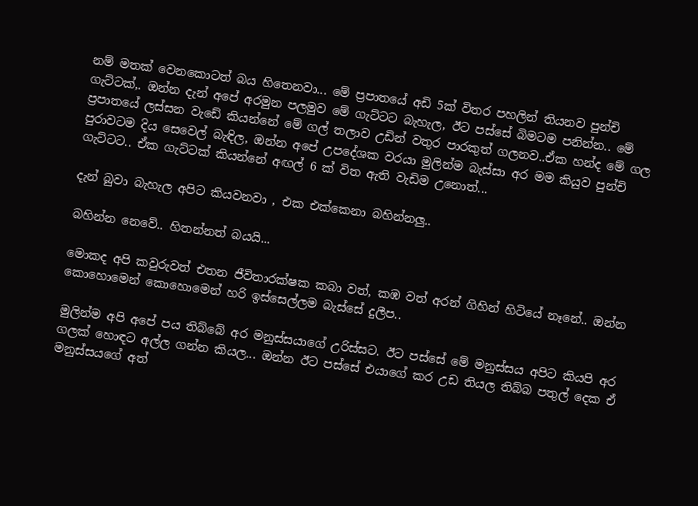නම් මතක් වෙනකොටත් බය හිතෙනවා... මේ ප්‍රපාතයේ අඩි 5ක් විතර පහලින් තියනව පුන්චි ගැට්ටක්,. ඔන්න දැන් අපේ අරමුන පලමුව මේ ගැට්ටට බැහැල, ඊට පස්සේ බිමටම පනින්න.. මේ ප්‍රපාතයේ ලස්සන වැඩේ කියන්නේ මේ ගල් තලාව උඩින් වතුර පාරකුත් ගලනව..ඒක හන්ද මේ ගල පුරාවටම දිය සෙවෙල් බැඳිල, ඔන්න අපේ උපදේශක වරයා මුලින්ම බැස්සා අර මම කියුව පුන්චි ගැට්ටට.. ඒක ගැට්ටක් කියන්නේ අඟල් 6 ක් විත ඇති වැඩිම උනොත්...

දැන් බුවා බැහැල අපිට කියවනවා , එක එක්කෙනා බහින්නලු..

බහින්න නෙවේ.. හිතන්නත් බයයි...

මොකද අපි කවුරුවත් එතන ජීවිතාරක්ෂක කබා වත්, කඹ වත් අරන් ගිහින් හිටියේ නෑනේ.. ඔන්න කොහොමෙන් කොහොමෙන් හරි ඉස්සෙල්ලම බැස්සේ දුලීප..

මුලින්ම අපි අපේ පය තිබ්බේ අර මනුස්සයාගේ උරිස්සට. ඊට පස්සේ මේ මනුස්සය අපිට කියපි අර ගලක් හොඳට අල්ල ගන්න කියල... ඔන්න ඊට පස්සේ එයාගේ කර උඩ තියල තිබ්බ පතුල් දෙක ඒ මනුස්සයගේ අත්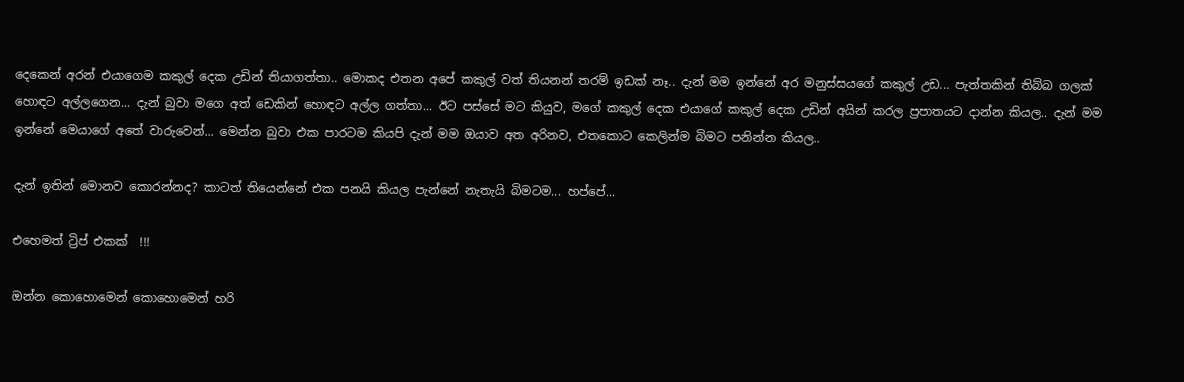දෙකෙන් අරන් එයාගෙම කකුල් දෙක උඩින් තියාගත්තා.. මොකද එතන අපේ කකුල් වත් තියනන් තරම් ඉඩක් නෑ.. දැන් මම ඉන්නේ අර මනුස්සයගේ කකුල් උඩ... පැත්තකින් තිබ්බ ගලක් හොඳට අල්ලගෙන... දැන් බුවා මගෙ අත් ඩෙකින් හොඳට අල්ල ගත්තා... ඊට පස්සේ මට කියුව, මගේ කකුල් දෙක එයාගේ කකුල් දෙක උඩින් අයින් කරල ප්‍රපාතයට දාන්න කියල.. දැන් මම ඉන්නේ මෙයාගේ අතේ වාරුවෙන්... මෙන්න බුවා එක පාරටම කියපි දැන් මම ඔයාව අත අරිනව, එතකොට කෙලින්ම බිමට පනින්න කියල..

දැන් ඉතින් මොනව කොරන්නද? කාටත් තියෙන්නේ එක පනයි කියල පැන්නේ නැතැයි බිමටම... හප්පේ...

එහෙමත් ට්‍රිප් එකක්  !!!

ඔන්න කොහොමෙන් කොහොමෙන් හරි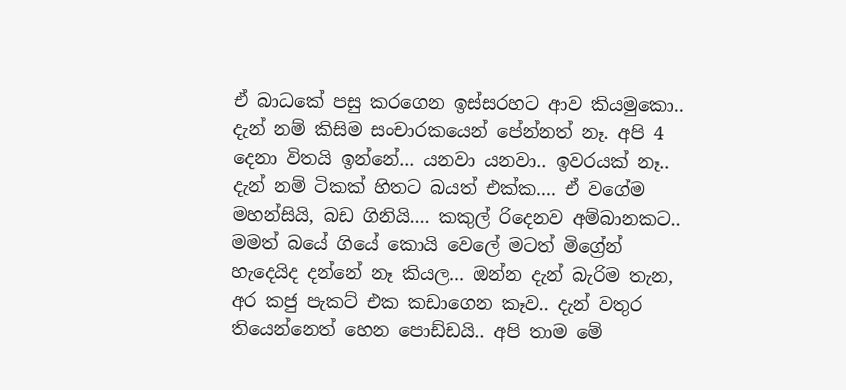ඒ බාධකේ පසු කරගෙන ඉස්සරහට ආව කියමුකො.. දැන් නම් කිසිම සංචාරකයෙන් පේන්නත් නෑ. අපි 4 දෙනා විතයි ඉන්නේ... යනවා යනවා.. ඉවරයක් නෑ.. දැන් නම් ටිකක් හිතට බයත් එක්ක.... ඒ වගේම මහන්සියි, බඩ ගිනියි.... කකුල් රිදෙනව අම්බානකට.. මමත් බයේ ගියේ කොයි වෙලේ මටත් මිග්‍රේන් හැදෙයිද දන්නේ නෑ කියල... ඔන්න දැන් බැරිම තැන, අර කජු පැකට් එක කඩාගෙන කෑව.. දැන් වතුර තියෙන්නෙත් හෙන පොඩ්ඩයි.. අපි තාම මේ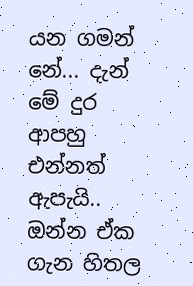යන ගමන් නේ... දැන් මේ දුර ආපහු එන්නත් ඇපැයි.. ඔන්න ඒක ගැන හිතල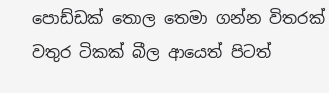පොඩ්ඩක් තොල තෙමා ගන්න විතරක් වතුර ටිකක් බීල ආයෙත් පිටත්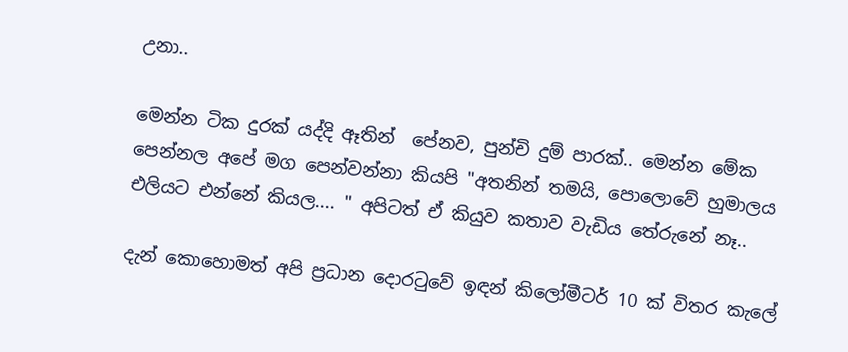උනා..

මෙන්න ටික දුරක් යද්දි ඈතින්  පේනව, පුන්චි දුම් පාරක්.. මෙන්න මේක පෙන්නල අපේ මග පෙන්වන්නා කියපි "අතනින් තමයි, පොලොවේ හුමාලය එලියට එන්නේ කියල.... " අපිටත් ඒ කියුව කතාව වැඩිය තේරුනේ නෑ..

දැන් කොහොමත් අපි ප්‍රධාන දොරටුවේ ඉඳන් කිලෝමීටර් 10 ක් විතර කැලේ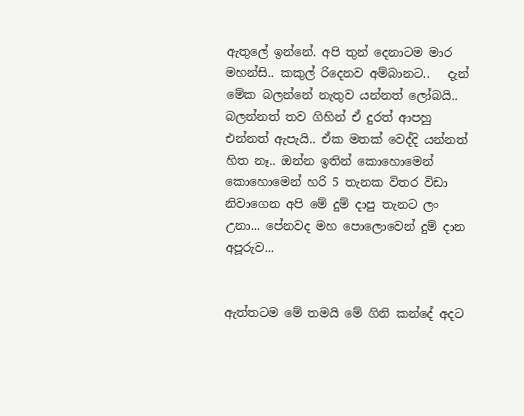ඇතුලේ ඉන්නේ. අපි තුන් දෙනාටම මාර මහන්සි.. කකුල් රිදෙනව අම්බානට..   දැන් මේක බලන්නේ නැතුව යන්නත් ලෝබයි.. බලන්නත් තව ගිහින් ඒ දුරත් ආපහු එන්නත් ඇපැයි.. ඒක මතක් වෙද්දි යන්නත් හිත නෑ.. ඔන්න ඉතින් කොහොමෙන් කොහොමෙන් හරි 5 තැනක විතර විඩා නිවාගෙන අපි මේ දුම් දාපු තැනට ලං උනා... පේනවද මහ පොලොවෙන් දුම් දාන අපූරුව...


ඇත්තටම මේ තමයි මේ ගිනි කන්දේ අදට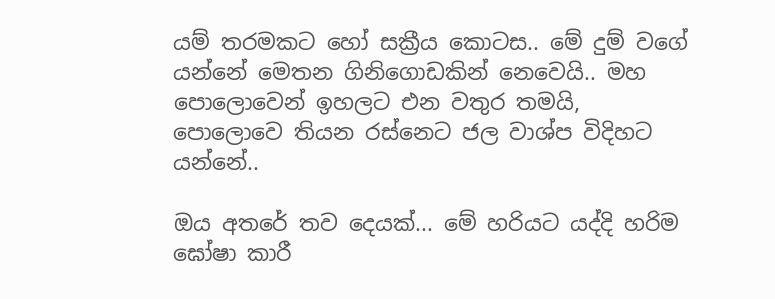යම් තරමකට හෝ සක්‍රීය කොටස.. මේ දුම් වගේ යන්නේ මෙතන ගිනිගොඩකින් නෙවෙයි.. මහ පොලොවෙන් ඉහලට එන වතුර තමයි, පොලොවෙ තියන රස්නෙට ජල වාශ්ප විදිහට යන්නේ..

ඔය අතරේ තව දෙයක්... මේ හරියට යද්දි හරිම ඝෝෂා කාරී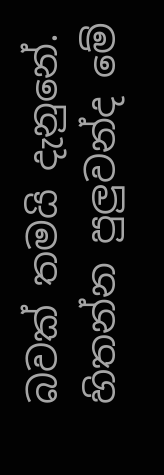බවක් තමයි දැනුනේ. හිතන්න පුලුවන්ද මේ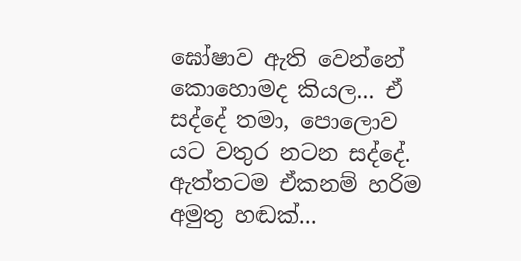ඝෝෂාව ඇති වෙන්නේ කොහොමද කියල... ඒ සද්දේ තමා, පොලොව යට වතුර නටන සද්දේ. ඇත්තටම ඒකනම් හරිම අමුතු හඬක්...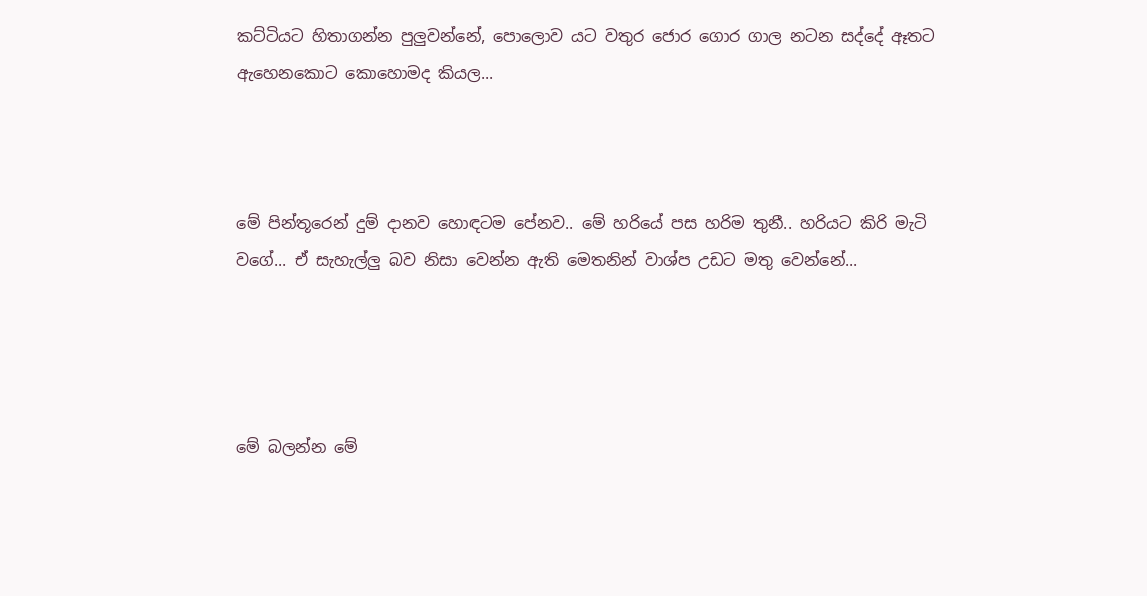කට්ටියට හිතාගන්න පුලුවන්නේ, පොලොව යට වතුර ජොර ගොර ගාල නටන සද්දේ ඈතට ඇහෙනකොට කොහොමද කියල...



මේ පින්තූරෙන් දුම් දානව හොඳටම පේනව.. මේ හරියේ පස හරිම තුනී.. හරියට කිරි මැටි වගේ... ඒ සැහැල්ලු බව නිසා වෙන්න ඇති මෙතනින් වාශ්ප උඩට මතු වෙන්නේ...




මේ බලන්න මේ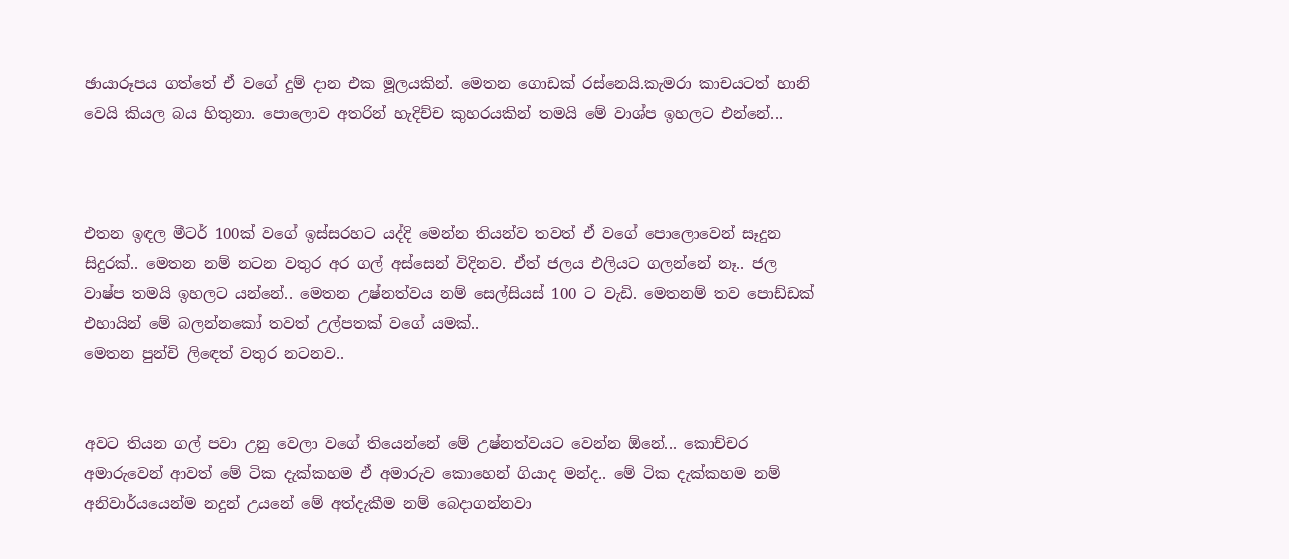ඡායාරූපය ගත්තේ ඒ වගේ දුම් දාන එක මූලයකින්. මෙතන ගොඩක් රස්නෙයි.කැමරා කාචයටත් හානි වෙයි කියල බය හිතුනා. පොලොව අතරින් හැදිච්ච කුහරයකින් තමයි මේ වාශ්ප ඉහලට එන්නේ...



එතන ඉඳල මීටර් 100ක් වගේ ඉස්සරහට යද්දි මෙන්න තියන්ව තවත් ඒ වගේ පොලොවෙන් සෑදුන සිදුරක්.. මෙතන නම් නටන වතුර අර ගල් අස්සෙන් විදිනව. ඒත් ජලය එලියට ගලන්නේ නෑ.. ජල වාෂ්ප තමයි ඉහලට යන්නේ.. මෙතන උෂ්නත්වය නම් සෙල්සියස් 100 ට වැඩි. මෙතනම් තව පොඩ්ඩක් එහායින් මේ බලන්නකෝ තවත් උල්පතක් වගේ යමක්..
මෙතන පුන්චි ලිඳෙත් වතුර නටනව..


අවට තියන ගල් පවා උනු වෙලා වගේ තියෙන්නේ මේ උෂ්නත්වයට වෙන්න ඕනේ... කොච්චර අමාරුවෙන් ආවත් මේ ටික දැක්කහම ඒ අමාරුව කොහෙන් ගියාද මන්ද.. මේ ටික දැක්කහම නම් අනිවාර්යයෙන්ම නදුන් උයනේ මේ අත්දැකීම නම් බෙදාගන්නවා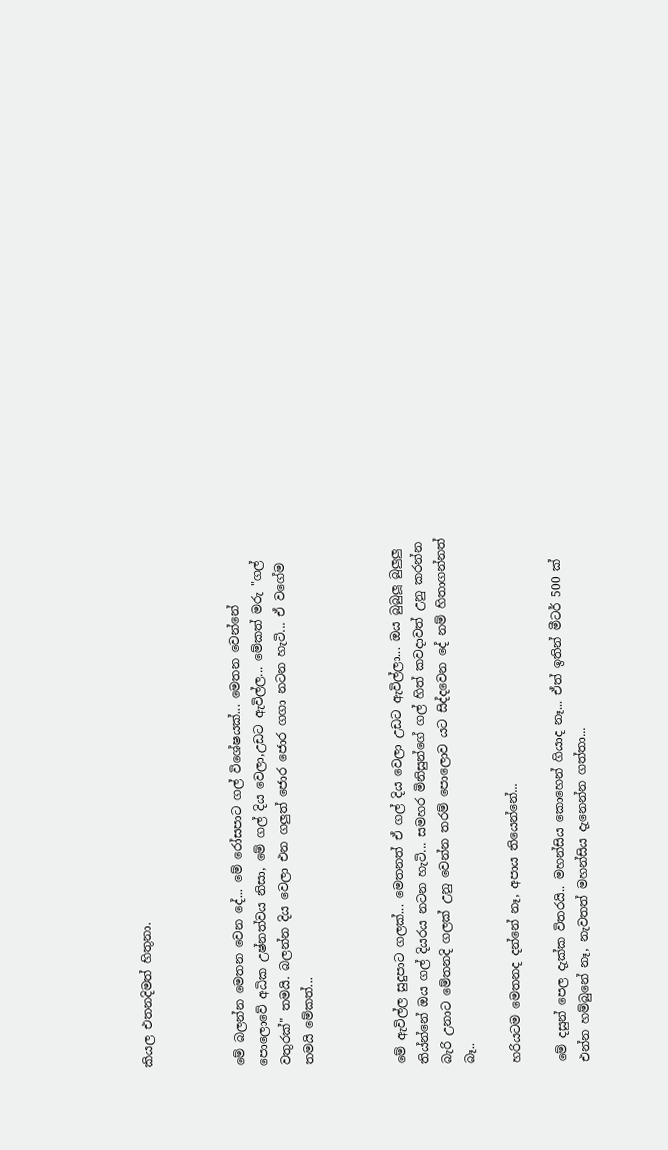කියල එතනදිමත් හිතුනා.



මේ බලන්න මෙතන වෙන දේ... මේ රෝසපාට ගල් විශේෂයක්... මෙතන වෙන්නේ පොලොවේ අධික උෂ්නත්වය නිසා, මේ ගල් දිය වෙලා,උඩට ඇවිල්ල... මේකත් මරු "ගල් වතුරක්" තමයි. බලන්න දිය වෙලා එන ගලුත් ජොර ජොර ගගා නටන හැටි... ඒ වගේම තමයි මේකත්...



මේ ඇවිල්ල සුදුපාට ගලක්... මෙතනත් ඒ ගල් දිය වෙලා උඩට ඇවිල්ලා... ඔය බුබුලූ බුලුලු තිය්න්නේ ඔය ගල් දියරය නටන හැටි... සමහර මිනිසුන්ගේ ගල් හිත් කවදාවත් උනු කරන්න බැරි උනාට මේතනදි ගලක් උනු වෙන්න තරම් පොලොව යට සිද්දවෙන දේ නම් හිතාගන්නත් බෑ..

හරියටම මෙතනද දන්නේ නෑ, අපාය තියෙන්නේ...

මේ දසුන් පෙල දැක්ක විතරයි.. මහන්සිය කොහෙන් ගියාද නෑ... ඒත් ඉතින් මීටර් 500 ක් එන්න හම්බුනේ නෑ, නැවතත් මහන්සිය දැනෙන්න ගත්තා...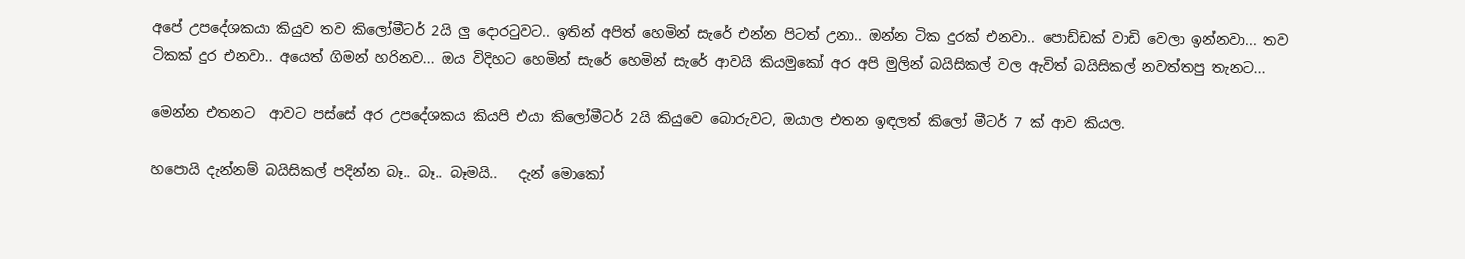අපේ උපදේශකයා කියුව තව කිලෝමීටර් 2යි ලු දොරටුවට.. ඉතින් අපිත් හෙමින් සැරේ එන්න පිටත් උනා.. ඔන්න ටික දුරක් එනවා.. පොඩ්ඩක් වාඩි වෙලා ඉන්නවා... තව ටිකක් දුර එනවා.. අයෙත් ගිමන් හරිනව... ඔය විදිහට හෙමින් සැරේ හෙමින් සැරේ ආවයි කියමුකෝ අර අපි මුලින් බයිසිකල් වල ඇවිත් බයිසිකල් නවත්තපු තැනට...

මෙන්න එතනට  ආවට පස්සේ අර උපදේශකය කියපි එයා කිලෝමීටර් 2යි කියුවෙ බොරුවට, ඔයාල එතන ඉඳලත් කිලෝ මීටර් 7 ක් ආව කියල.

හපොයි දැන්නම් බයිසිකල් පදින්න බෑ.. බෑ.. බෑමයි..   දැන් මොකෝ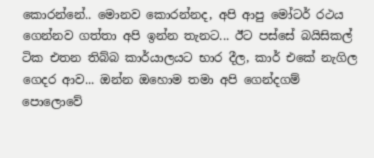කොරන්නේ.. මොනව කොරන්නද, අපි ආපු මෝටර් රථය ගෙන්නව ගත්තා අපි ඉන්න තැනට... ඊට පස්සේ බයිසිකල් ටික එතන තිබ්බ කාර්යාලයට භාර දීල, කාර් එකේ නැගිල ගෙදර ආව... ඔන්න ඔහොම තමා අපි ගෙන්දගම් පොලොවේ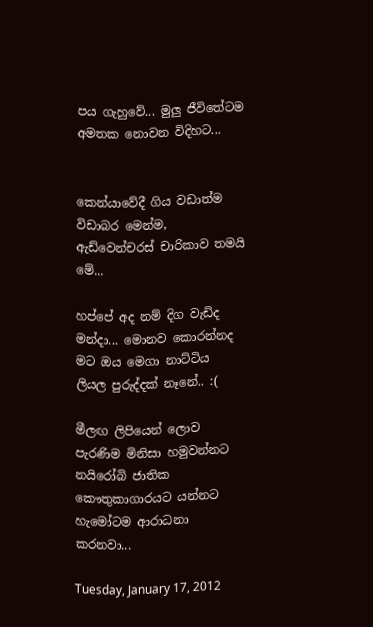පය ගැහුවේ... මුලු ජීවිතේටම අමතක නොවන විදිහට...


කෙන්යාවේදී ගිය වඩාත්ම විඩාබර මෙන්ම, ඇඩ්වෙන්චරස් චාරිකාව තමයි මේ...

හප්පේ අද නම් දිග වැඩිද මන්දා... මොනව කොරන්නද මට ඔය මෙගා නාට්ටිය ලියල පුරුද්දක් නෑනේ.. :(

මීලඟ ලිපියෙන් ලොව පැරණිම මිනිසා හමුවන්නට නයිරෝබි ජාතික කෞතුකාගාරයට යන්නට හැමෝටම ආරාධනා කරනවා...

Tuesday, January 17, 2012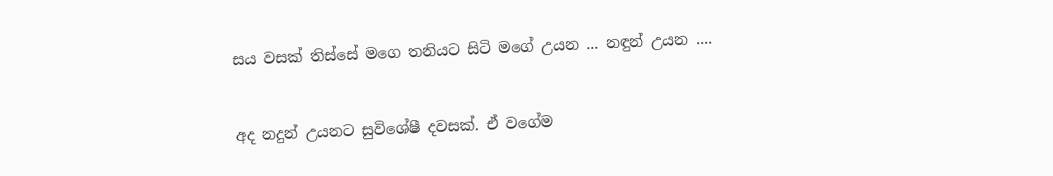සය වසක් තිස්සේ මගෙ තනියට සිටි මගේ උයන ... නඳුන් උයන ....


අද නදුන් උයනට සුවිශේෂී දවසක්. ඒ වගේම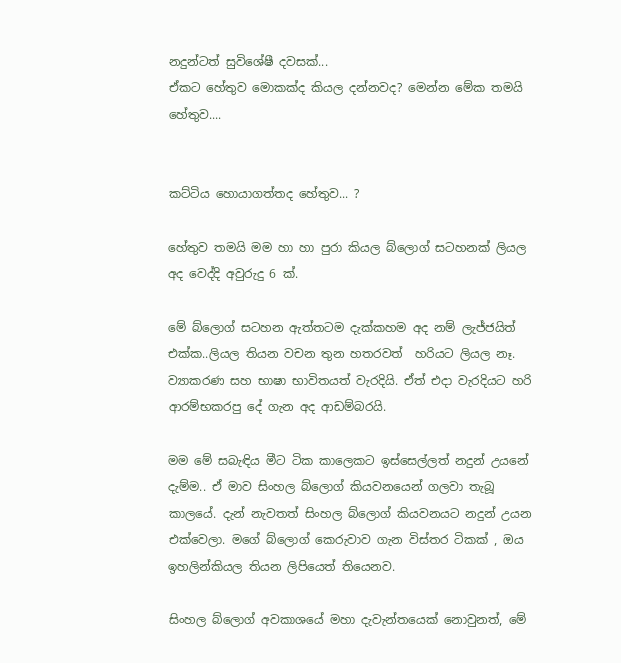නදුන්ටත් සුවිශේෂී දවසක්...
ඒකට හේතුව මොකක්ද කියල දන්නවද? මෙන්න මේක තමයි හේතුව....


කට්ටිය හොයාගත්තද හේතුව... ?

හේතුව තමයි මම හා හා පුරා කියල බ්ලොග් සටහනක් ලියල අද වෙද්දි අවුරුදු 6 ක්.

මේ බ්ලොග් සටහන ඇත්තටම දැක්කහම අද නම් ලැජ්ජයිත් එක්ක..ලියල තියන වචන තුන හතරවත්  හරියට ලියල නෑ. ව්‍යාකරණ සහ භාෂා භාවිතයත් වැරදියි. ඒත් එදා වැරදියට හරි ආරම්භකරපු දේ ගැන අද ආඩම්බරයි.

මම මේ සබැඳිය මීට ටික කාලෙකට ඉස්සෙල්ලත් නදුන් උයනේ දැම්ම.. ඒ මාව සිංහල බ්ලොග් කියවනයෙන් ගලවා තැබූ කාලයේ. දැන් නැවතත් සිංහල බ්ලොග් කියවනයට නදුන් උයන එක්වෙලා. මගේ බ්ලොග් කෙරුවාව ගැන විස්තර ටිකක් , ඔය ඉහලින්කියල තියන ලිපියෙත් තියෙනව.

සිංහල බ්ලොග් අවකාශයේ මහා දැවැන්තයෙක් නොවුනත්, මේ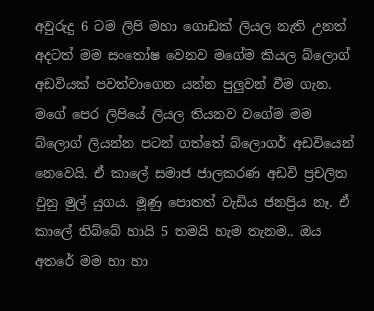අවුරුදු 6 ටම ලිපි මහා ගොඩක් ලියල නැති උනත් අදටත් මම සංතෝෂ වෙනව මගේම කියල බ්ලොග් අඩවියක් පවත්වාගෙන යන්න පුලුවන් වීම ගැන.
මගේ පෙර ලිපියේ ලියල තියනව වගේම මම බ්ලොග් ලියන්න පටන් ගත්තේ බ්ලොගර් අඩවියෙන් නෙවෙයි. ඒ කාලේ සමාජ ජාලකරණ අඩවි ප්‍රචලිත වුනු මුල් යුගය. මූණු පොතත් වැඩිය ජනප්‍රිය නෑ. ඒ කාලේ තිබ්බේ හායි 5 තමයි හැම තැනම.. ඔය අතරේ මම හා හා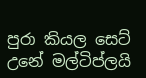පුරා කියල සෙට් උනේ මල්ටිප්ලයි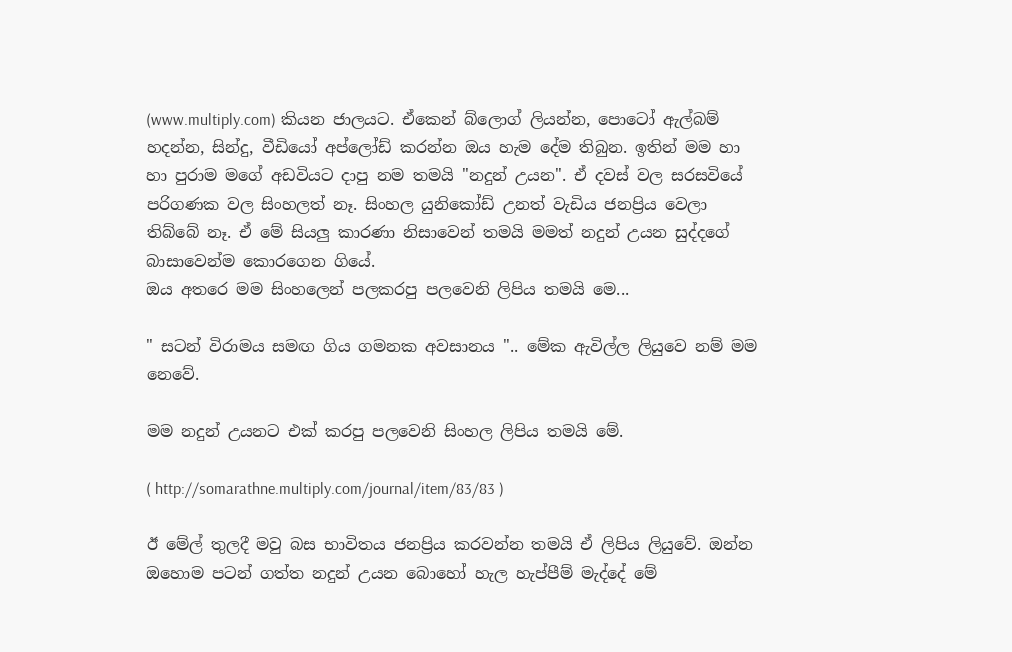(www.multiply.com) කියන ජාලයට. ඒකෙන් බ්ලොග් ලියන්න, පොටෝ ඇල්බම් හදන්න, සින්දු, වීඩියෝ අප්ලෝඩ් කරන්න ඔය හැම දේම තිබුන. ඉතින් මම හා හා පුරාම මගේ අඩවියට දාපු නම තමයි "නදුන් උයන". ඒ දවස් වල සරසවියේ පරිගණක වල සිංහලත් නෑ. සිංහල යුනිකෝඩ් උනත් වැඩිය ජනප්‍රිය වෙලා තිබ්බේ නෑ. ඒ මේ සියලු කාරණා නිසාවෙන් තමයි මමත් නදුන් උයන සුද්දගේ බාසාවෙන්ම කොරගෙන ගියේ.
ඔය අතරෙ මම සිංහලෙන් පලකරපු පලවෙනි ලිපිය තමයි මෙ...

" සටන් විරාමය සමඟ ගිය ගමනක අවසානය ".. මේක ඇවිල්ල ලියුවෙ නම් මම නෙවේ.

මම නදුන් උයනට එක් කරපු පලවෙනි සිංහල ලිපිය තමයි මේ.

( http://somarathne.multiply.com/journal/item/83/83 )

ඊ මේල් තුලදී මවු බස භාවිතය ජනප්‍රිය කරවන්න තමයි ඒ ලිපිය ලියුවේ. ඔන්න ඔහොම පටන් ගත්ත නදුන් උයන බොහෝ හැල හැප්පීම් මැද්දේ මේ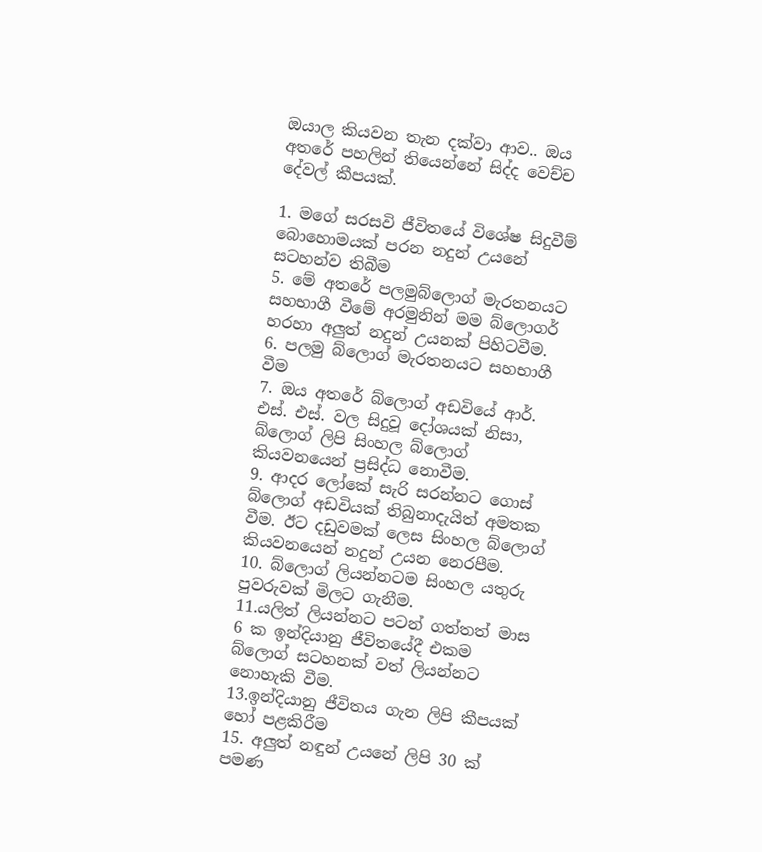ඔයාල කියවන තැන දක්වා ආව.. ඔය අතරේ පහලින් තියෙන්නේ සිද්ද වෙච්ච දේවල් කීපයක්.

1. මගේ සරසවි ජීවිතයේ විශේෂ සිදුවීම් බොහොමයක් පරන නදුන් උයනේ සටහන්ව තිබීම
5. මේ අතරේ පලමුබ්ලොග් මැරතනයට සහභාගී වීමේ අරමුනින් මම බ්ලොගර් හරහා අලුත් නදුන් උයනක් පිහිටවීම.
6. පලමු බ්ලොග් මැරතනයට සහභාගී වීම
7. ඔය අතරේ බ්ලොග් අඩවියේ ආර්. එස්. එස්. වල සිදුවූ දෝශයක් නිසා, බ්ලොග් ලිපි සිංහල බ්ලොග් කියවනයෙන් ප්‍රසිද්ධ නොවීම.
9. ආදර ලෝකේ සැරි සරන්නට ගොස් බ්ලොග් අඩවියක් තිබුනාදැයිත් අමතක වීම. ඊට දඩුවමක් ලෙස සිංහල බ්ලොග් කියවනයෙන් නදුන් උයන නෙරපීම.
10. බ්ලොග් ලියන්නටම සිංහල යතුරු පුවරුවක් මිලට ගැනීම.
11.යලිත් ලියන්නට පටන් ගත්තත් මාස 6 ක ඉන්දියානු ජීවිතයේදී එකම බ්ලොග් සටහනක් වත් ලියන්නට නොහැකි වීම.
13.ඉන්දියානු ජීවිතය ගැන ලිපි කීපයක් හෝ පළකිරීම
15. අලුත් නඳුන් උයනේ ලිපි 30 ක් පමණ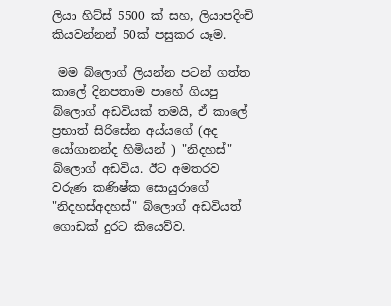ලියා හිට්ස් 5500 ක් සහ, ලියාපදිංචි කියවන්නන් 50ක් පසුකර යෑම.

 මම බ්ලොග් ලියන්න පටන් ගත්ත කාලේ දිනපතාම පාහේ ගියපු බ්ලොග් අඩවියක් තමයි, ඒ කාලේ ප්‍රභාත් සිරිසේන අය්යගේ (අද යෝගානන්ද හිමියන් ) "නිදහස්" බ්ලොග් අඩවිය. ඊට අමතරව වරුණ කණිෂ්ක සොයුරාගේ "නිදහස්අදහස්" බ්ලොග් අඩවියත් ගොඩක් දුරට කියෙව්ව.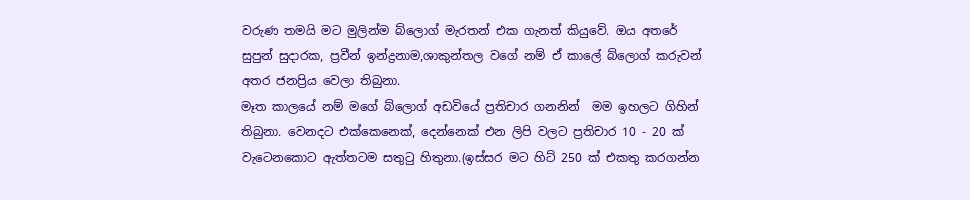වරුණ තමයි මට මුලින්ම බ්ලොග් මැරතන් එක ගැනත් කියුවේ. ඔය අතරේ සුපුන් සුදාරක, ප්‍රවීන් ඉන්ද්‍රනාම,ශාකුන්තල වගේ නම් ඒ කාලේ බ්ලොග් කරුවන් අතර ජනප්‍රිය වෙලා තිබුනා.
මෑත කාලයේ නම් මගේ බ්ලොග් අඩවියේ ප්‍රතිචාර ගනනින්  මම ඉහලට ගිහින් තිබුනා. වෙනදට එක්කෙනෙක්, දෙන්නෙක් එන ලිපි වලට ප්‍රතිචාර 10 - 20 ක් වැටෙනකොට ඇත්තටම සතුටු හිතුනා.(ඉස්සර මට හිට් 250 ක් එකතු කරගන්න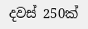දවස් 250ක්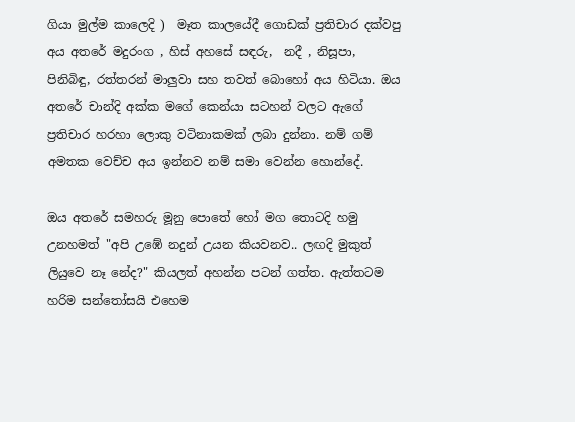ගියා මුල්ම කාලෙදි )  මෑත කාලයේදී ගොඩක් ප්‍රතිචාර දක්වපු අය අතරේ මදුරංග , හිස් අහසේ සඳරු,  නදී , නිසූපා, පිනිබිඳු, රත්තරන් මාලුවා සහ තවත් බොහෝ අය හිටියා. ඔය අතරේ චාන්දි අක්ක මගේ කෙන්යා සටහන් වලට ඇගේ ප්‍රතිචාර හරහා ලොකු වටිනාකමක් ලබා දුන්නා. නම් ගම් අමතක වෙච්ච අය ඉන්නව නම් සමා වෙන්න හොන්දේ.

ඔය අතරේ සමහරු මූනු පොතේ හෝ මග තොටදි හමු උනහමත් "අපි උඹේ නදුන් උයන කියවනව.. ලඟදි මුකුත් ලියුවෙ නෑ නේද?" කියලත් අහන්න පටන් ගත්ත. ඇත්තටම හරිම සන්තෝසයි එහෙම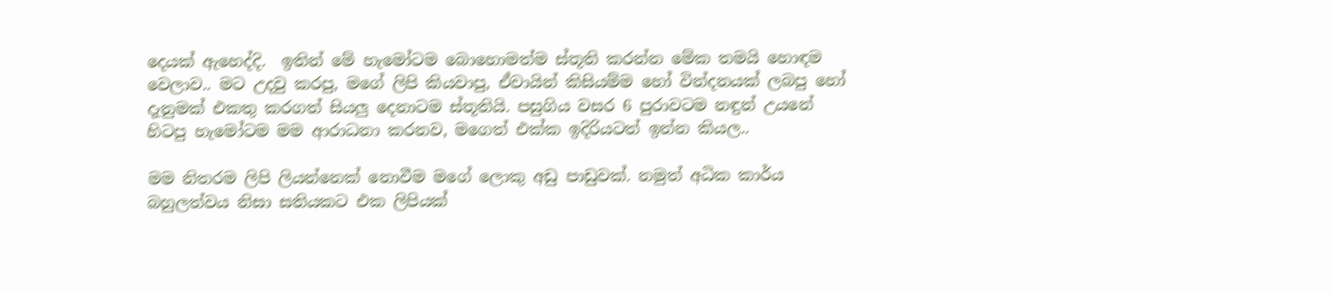දෙයක් ඇහෙද්දි.  ඉතින් මේ හැමෝටම බොහොමත්ම ස්තූති කරන්න මේක තමයි හොඳම වෙලාව.. මට උදවු කරපු, මගේ ලිපි කියවාපු, ඒවායින් කිසියම්ම හෝ වින්දනයක් ලබපු හෝ දැනුමක් එකතු කරගත් සියලු දෙනාටම ස්තූතියි. පසුගිය වසර 6 පුරාවටම නඳුන් උයනේ හිටපු හැමෝටම මම ආරාධනා කරනව, මගෙත් එක්ක ඉදිරියටත් ඉන්න කියල..

මම නිතරම ලිපි ලියන්නෙක් නොවීම මගේ ලොකු අඩු පාඩුවක්. නමුත් අධික කාර්ය බහුලත්වය නිසා සතියකට එක ලිපියක්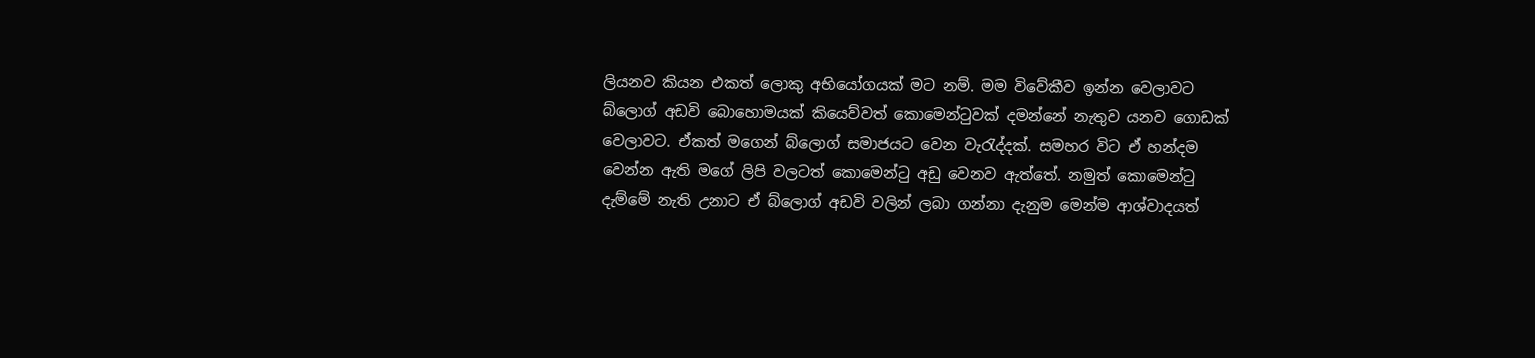ලියනව කියන එකත් ලොකු අභියෝගයක් මට නම්. මම විවේකීව ඉන්න වෙලාවට බ්ලොග් අඩවි බොහොමයක් කියෙව්වත් කොමෙන්ටුවක් දමන්නේ නැතුව යනව ගොඩක් වෙලාවට. ඒකත් මගෙන් බ්ලොග් සමාජයට වෙන වැරැද්දක්. සමහර විට ඒ හන්දම වෙන්න ඇති මගේ ලිපි වලටත් කොමෙන්ටු අඩු වෙනව ඇත්තේ. නමුත් කොමෙන්ටු දැම්මේ නැති උනාට ඒ බ්ලොග් අඩවි වලින් ලබා ගන්නා දැනුම මෙන්ම ආශ්වාදයත්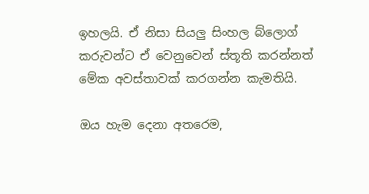ඉහලයි. ඒ නිසා සියලු සිංහල බ්ලොග් කරුවන්ට ඒ වෙනුවෙන් ස්තූති කරන්නත් මේක අවස්තාවක් කරගන්න කැමතියි.

ඔය හැම දෙනා අතරෙම,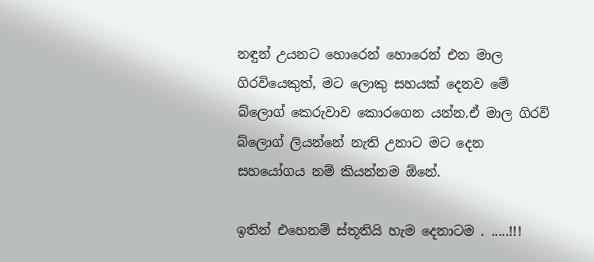නඳුන් උයනට හොරෙන් හොරෙන් එන මාල ගිරවියෙකුත්, මට ලොකු සහයක් දෙනව මේ බ්ලොග් කෙරුවාව කොරගෙන යන්න.ඒ මාල ගිරවි බ්ලොග් ලියන්නේ නැති උනාට මට දෙන සහයෝගය නම් කියන්නම ඕනේ.

ඉතින් එහෙනම් ස්තූතියි හැම දෙනාටම . .....!!!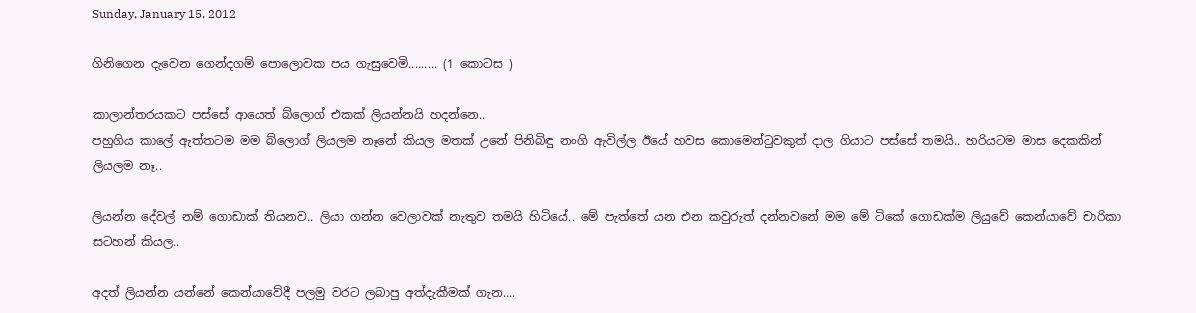Sunday, January 15, 2012

ගිනිගෙන දැවෙන ගෙන්දගම් පොලොවක පය ගැසුවෙමි......... (1 කොටස )

කාලාන්තරයකට පස්සේ ආයෙත් බ්ලොග් එකක් ලියන්නයි හදන්නෙ..
පහුගිය කාලේ ඇත්තටම මම බ්ලොග් ලියලම නෑනේ කියල මතක් උනේ පිනිබිඳු නංගි ඇවිල්ල ඊයේ හවස කොමෙන්ටුවකුත් දාල ගියාට පස්සේ තමයි.. හරියටම මාස දෙකකින් ලියලම නෑ..

ලියන්න දේවල් නම් ගොඩාක් තියනව.. ලියා ගන්න වෙලාවක් නැතුව තමයි හිටියේ.. මේ පැත්තේ යන එන කවුරුත් දන්නවනේ මම මේ ටිකේ ගොඩක්ම ලියුවේ කෙන්යාවේ චාරිකා සටහන් කියල..

අදත් ලියන්න යන්නේ කෙන්යාවේදී පලමු වරට ලබාපු අත්දැකීමක් ගැන....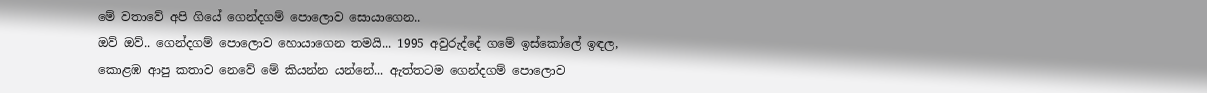මේ වතාවේ අපි ගියේ ගෙන්දගම් පොලොව සොයාගෙන..
ඔව් ඔව්.. ගෙන්දගම් පොලොව හොයාගෙන තමයි... 1995 අවුරුද්දේ ගමේ ඉස්කෝලේ ඉඳල, කොළඹ ආපු කතාව නෙවේ මේ කියන්න යන්නේ... ඇත්තටම ගෙන්දගම් පොලොව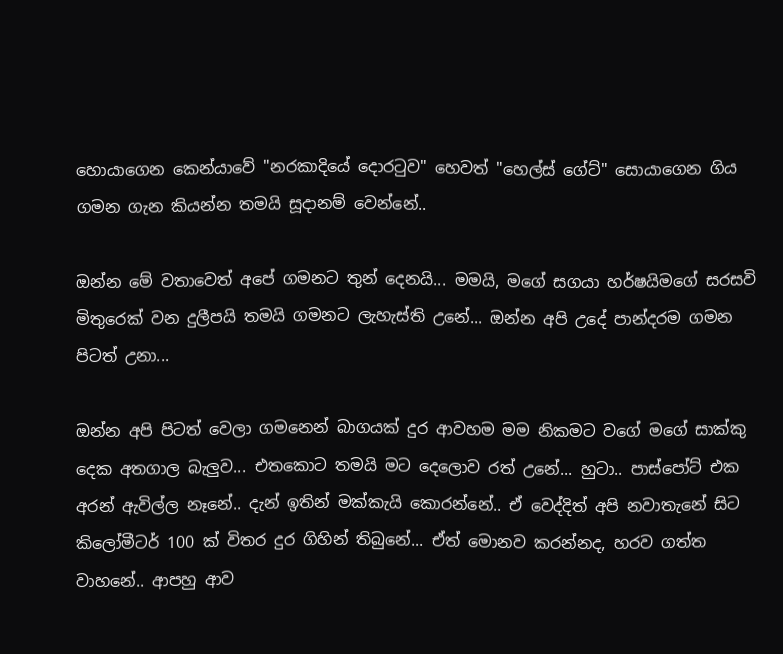හොයාගෙන කෙන්යාවේ "නරකාදියේ දොරටුව" හෙවත් "හෙල්ස් ගේට්" සොයාගෙන ගිය ගමන ගැන කියන්න තමයි සූදානම් වෙන්නේ..

ඔන්න මේ වතාවෙත් අපේ ගමනට තුන් දෙනයි... මමයි, මගේ සගයා හර්ෂයිමගේ සරසවි මිතුරෙක් වන දුලීපයි තමයි ගමනට ලැහැස්ති උනේ... ඔන්න අපි උදේ පාන්දරම ගමන පිටත් උනා...

ඔන්න අපි පිටත් වෙලා ගමනෙන් බාගයක් දුර ආවහම මම නිකමට වගේ මගේ සාක්කු දෙක අතගාල බැලුව... එතකොට තමයි මට දෙලොව රත් උනේ... හුටා.. පාස්පෝට් එක අරන් ඇවිල්ල නෑනේ.. දැන් ඉතින් මක්කැයි කොරන්නේ.. ඒ වෙද්දිත් අපි නවාතැනේ සිට කිලෝමීටර් 100 ක් විතර දුර ගිහින් තිබුනේ... ඒත් මොනව කරන්නද, හරව ගත්ත වාහනේ.. ආපහු ආව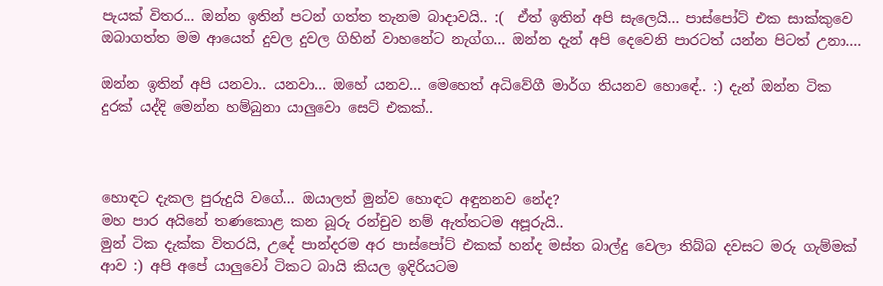පැයක් විතර... ඔන්න ඉතින් පටන් ගත්ත තැනම බාදාවයි.. :(  ඒත් ඉතින් අපි සැලෙයි... පාස්පෝට් එක සාක්කුවෙ ඔබාගත්ත මම ආයෙත් දුවල දුවල ගිහින් වාහනේට නැග්ග... ඔන්න දැන් අපි දෙවෙනි පාරටත් යන්න පිටත් උනා....

ඔන්න ඉතින් අපි යනවා.. යනවා... ඔහේ යනව... මෙහෙත් අධිවේගී මාර්ග තියනව හොඳේ.. :) දැන් ඔන්න ටික දුරක් යද්දි මෙන්න හම්බුනා යාලුවො සෙට් එකක්..



හොඳට දැකල පුරුදුයි වගේ... ඔයාලත් මුන්ව හොඳට අඳුනනව නේද?
මහ පාර අයිනේ තණකොළ කන බූරු රන්චුව නම් ඇත්තටම අපූරුයි..
මුන් ටික දැක්ක විතරයි, උදේ පාන්දරම අර පාස්පෝට් එකක් හන්ද මස්ත බාල්දු වෙලා තිබ්බ දවසට මරු ගැම්මක් ආව :) අපි අපේ යාලුවෝ ටිකට බායි කියල ඉදිරියටම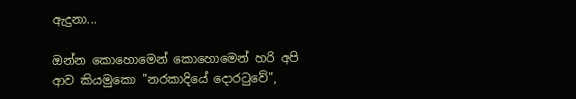ඇදුනා...

ඔන්න කොහොමෙන් කොහොමෙන් හරි අපි ආව කියමුකො "නරකාදියේ දොරටුවේ",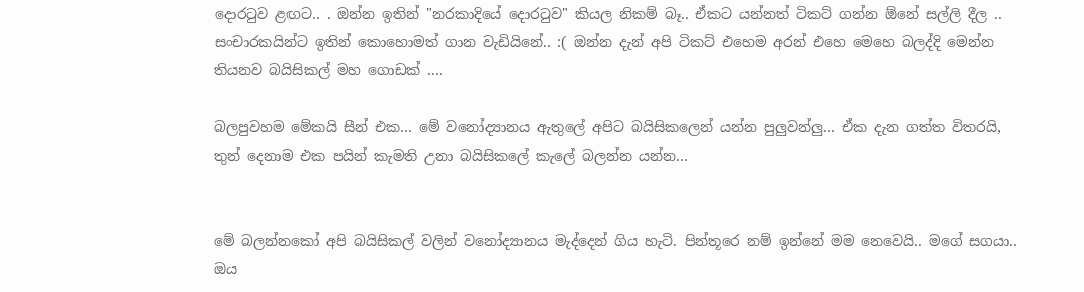දොරටුව ළඟට.. . ඔන්න ඉතින් "නරකාදියේ දොරටුව" කියල නිකම් බෑ.. ඒකට යන්නත් ටිකට් ගන්න ඕනේ සල්ලි දීල .. සංචාරකයින්ට ඉතින් කොහොමත් ගාන වැඩියිනේ.. :( ඔන්න දැන් අපි ටිකට් එහෙම අරන් එහෙ මෙහෙ බලද්දි මෙන්න තියනව බයිසිකල් මහ ගොඩක් ....

බලපුවහම මේකයි සීන් එක... මේ වනෝද්‍යානය ඇතුලේ අපිට බයිසිකලෙන් යන්න පුලුවන්ලු... ඒක දැන ගත්ත විතරයි, තුන් දෙනාම එක පයින් කැමති උනා බයිසිකලේ කැලේ බලන්න යන්න...


මේ බලන්නකෝ අපි බයිසිකල් වලින් වනෝද්‍යානය මැද්දෙන් ගිය හැටි. පින්තූරෙ නම් ඉන්නේ මම නෙවෙයි.. මගේ සගයා..
ඔය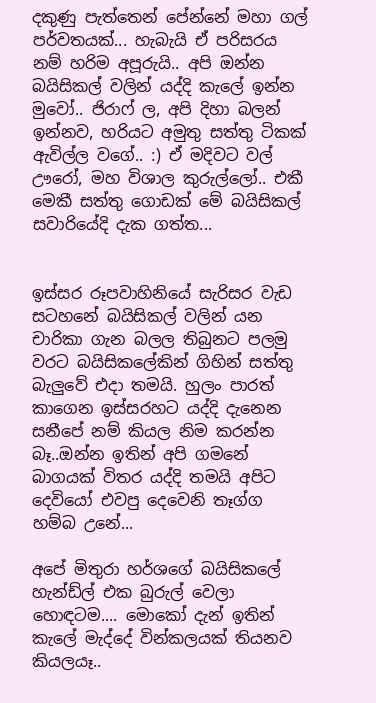දකුණු පැත්තෙන් පේන්නේ මහා ගල් පර්වතයක්... හැබැයි ඒ පරිසරය නම් හරිම අපූරුයි.. අපි ඔන්න බයිසිකල් වලින් යද්දි කැලේ ඉන්න මුවෝ.. ජිරාෆ් ල, අපි දිහා බලන් ඉන්නව, හරියට අමුතු සත්තු ටිකක් ඇවිල්ල වගේ.. :) ඒ මදිවට වල් ඌරෝ, මහ විශාල කුරුල්ලෝ.. එකී මෙකී සත්තු ගොඩක් මේ බයිසිකල් සවාරියේදි දැක ගත්ත...


ඉස්සර රූපවාහිනියේ සැරිසර වැඩ සටහනේ බයිසිකල් වලින් යන චාරිකා ගැන බලල තිබුනට පලමු වරට බයිසිකලේකින් ගිහින් සත්තු බැලුවේ එදා තමයි. හුලං පාරත් කාගෙන ඉස්සරහට යද්දි දැනෙන සනීපේ නම් කියල නිම කරන්න බෑ..ඔන්න ඉතින් අපි ගමනේ බාගයක් විතර යද්දි තමයි අපිට දෙවියෝ එවපු දෙවෙනි තෑග්ග හම්බ උනේ...

අපේ මිතුරා හර්ශගේ බයිසිකලේ හැන්ඩ්ල් එක බුරුල් වෙලා හොඳටම.... මොකෝ දැන් ඉතින් කැලේ මැද්දේ වින්කලයක් තියනව කියලයෑ..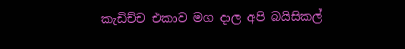කැඩිච්ච එකාව මග දාල අපි බයිසිකල්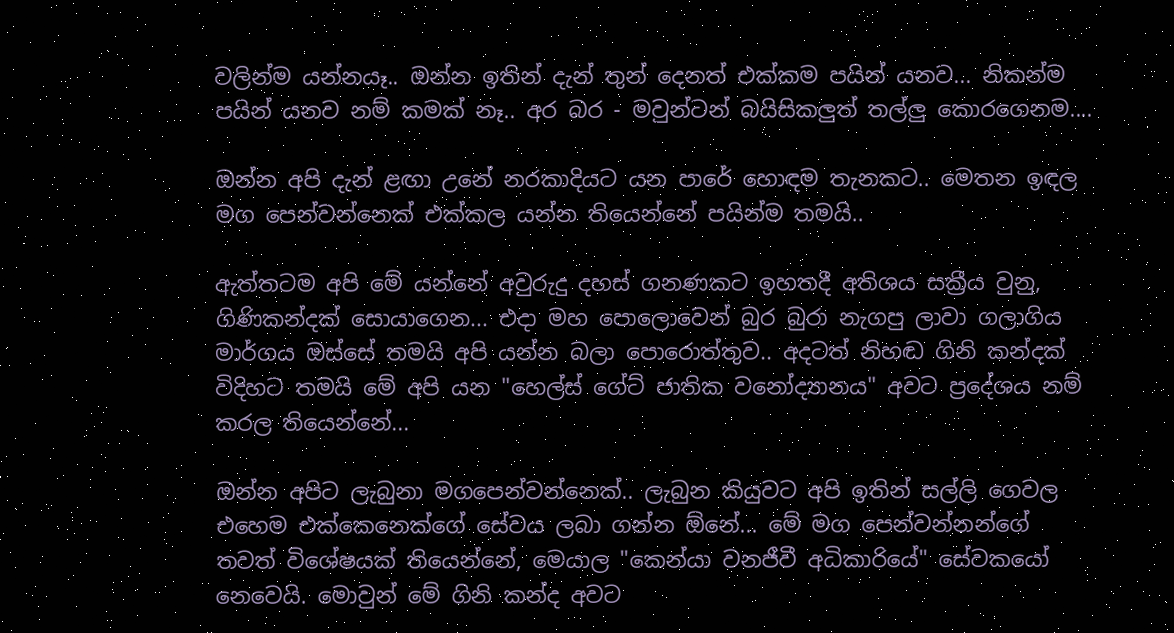වලින්ම යන්නයෑ.. ඔන්න ඉතින් දැන් තුන් දෙනත් එක්කම පයින් යනව... නිකන්ම පයින් යනව නම් කමක් නෑ.. අර බර - මවුන්ටන් බයිසිකලුත් තල්ලු කොරගෙනම....

ඔන්න අපි දැන් ළඟා උනේ නරකාදියට යන පාරේ හොඳම තැනකට.. මෙතන ඉඳල මග පෙන්වන්නෙක් එක්කල යන්න තියෙන්නේ පයින්ම තමයි..

ඇත්තටම අපි මේ යන්නේ අවුරුදු දහස් ගනණකට ඉහතදී අතිශය සක්‍රීය වුනු, ගිණිකන්දක් සොයාගෙන... එදා මහ පොලොවෙන් බුර බුරා නැගපු ලාවා ගලාගිය මාර්ගය ඔස්සේ තමයි අපි යන්න බලා පොරොත්තුව.. අදටත් නිහඬ ගිනි කන්දක් විදිහට තමයි මේ අපි යන "හෙල්ස් ගේට් ජාතික වනෝද්‍යානය" අවට ප්‍රදේශය නම් කරල තියෙන්නේ...

ඔන්න අපිට ලැබුනා මගපෙන්වන්නෙක්.. ලැබුන කියුවට අපි ඉතින් සල්ලි ගෙවල එහෙම එක්කෙනෙක්ගේ සේවය ලබා ගන්න ඕනේ... මේ මග පෙන්වන්නන්ගේ තවත් විශේෂයක් තියෙන්නේ, මෙයාල "කෙන්යා වනජීවී අධිකාරියේ" සේවකයෝ නෙවෙයි. මොවුන් මේ ගිනි කන්ද අවට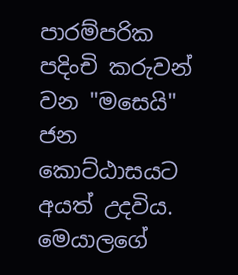පාරම්පරික පදිංචි කරුවන් වන "මසෙයි" ජන කොට්ඨාසයට අයත් උදවිය. මෙයාලගේ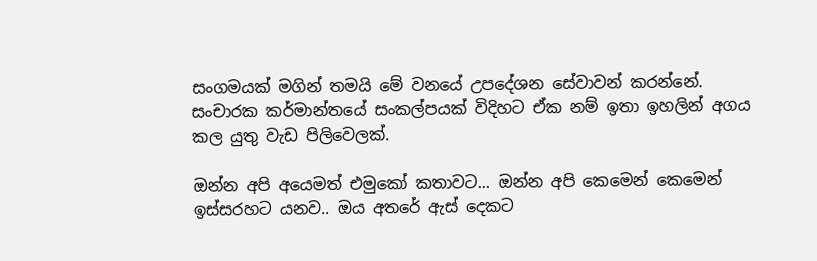සංගමයක් මගින් තමයි මේ වනයේ උපදේශන සේවාවන් කරන්නේ. සංචාරක කර්මාන්තයේ සංකල්පයක් විදිහට ඒක නම් ඉතා ඉහලින් අගය කල යුතු වැඩ පිලිවෙලක්.

ඔන්න අපි අයෙමත් එමුකෝ කතාවට... ඔන්න අපි කෙමෙන් කෙමෙන් ඉස්සරහට යනව.. ඔය අතරේ ඇස් දෙකට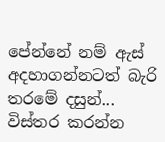පේන්නේ නම් ඇස් අදහාගන්නටත් බැරි තරමේ දසුන්... විස්තර කරන්න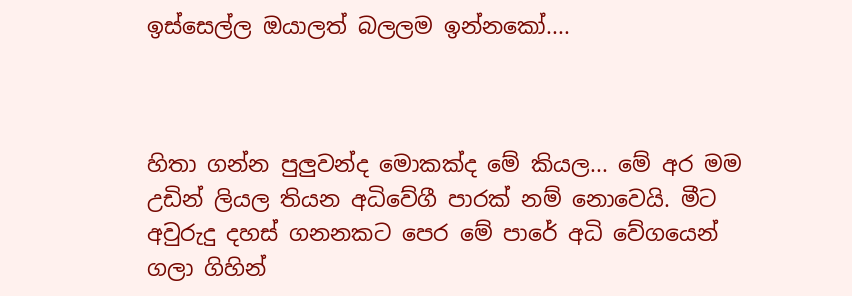ඉස්සෙල්ල ඔයාලත් බලලම ඉන්නකෝ....



හිතා ගන්න පුලුවන්ද මොකක්ද මේ කියල... මේ අර මම උඩින් ලියල තියන අධිවේගී පාරක් නම් නොවෙයි. මීට අවුරුදු දහස් ගනනකට පෙර මේ පාරේ අධි වේගයෙන් ගලා ගිහින්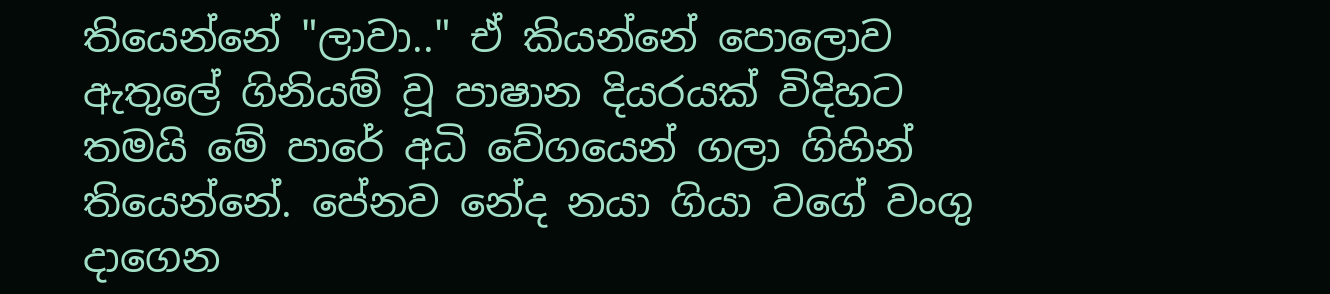තියෙන්නේ "ලාවා.." ඒ කියන්නේ පොලොව ඇතුලේ ගිනියම් වූ පාෂාන දියරයක් විදිහට තමයි මේ පාරේ අධි වේගයෙන් ගලා ගිහින් තියෙන්නේ. පේනව නේද නයා ගියා වගේ වංගු දාගෙන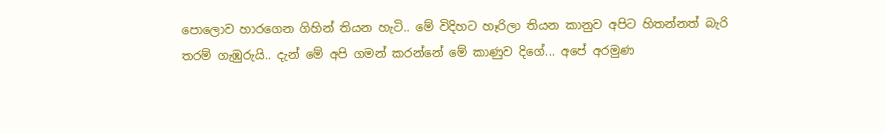පොලොව හාරගෙන ගිහින් තියන හැටි.. මේ විදිහට හෑරිලා තියන කානුව අපිට හිතන්නත් බැරි තරම් ගැඹුරුයි.. දැන් මේ අපි ගමන් කරන්නේ මේ කාණුව දිගේ... අපේ අරමුණ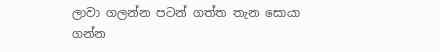ලාවා ගලන්න පටන් ගත්ත තැන සොයා ගන්න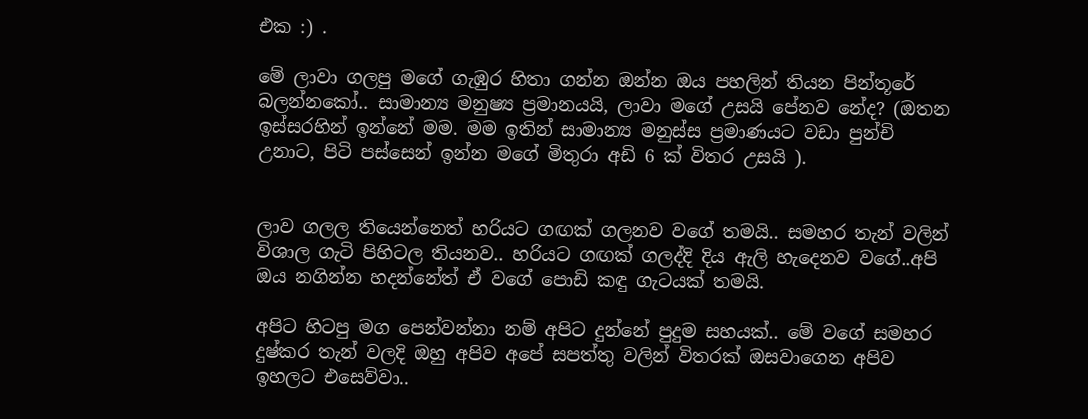එක :) .

මේ ලාවා ගලපු මගේ ගැඹුර හිතා ගන්න ඔන්න ඔය පහලින් තියන පින්තූරේ බලන්නකෝ.. සාමාන්‍ය මනුෂ්‍ය ප්‍රමානයයි, ලාවා මගේ උසයි පේනව නේද? (ඔතන ඉස්සරහින් ඉන්නේ මම. මම ඉතින් සාමාන්‍ය මනුස්ස ප්‍රමාණයට වඩා පුන්චි උනාට, පිටි පස්සෙන් ඉන්න මගේ මිතුරා අඩි 6 ක් විතර උසයි ).


ලාව ගලල තියෙන්නෙත් හරියට ගඟක් ගලනව වගේ තමයි.. සමහර තැන් වලින් විශාල ගැටි පිහිටල තියනව.. හරියට ගඟක් ගලද්දි දිය ඇලි හැදෙනව වගේ..අපි ඔය නගින්න හදන්නේත් ඒ වගේ පොඩි කඳු ගැටයක් තමයි.

අපිට හිටපු මග පෙන්වන්නා නම් අපිට දුන්නේ පුදුම සහයක්.. මේ වගේ සමහර දුෂ්කර තැන් වලදි ඔහු අපිව අපේ සපත්තු වලින් විතරක් ඔසවාගෙන අපිව ඉහලට එසෙව්වා..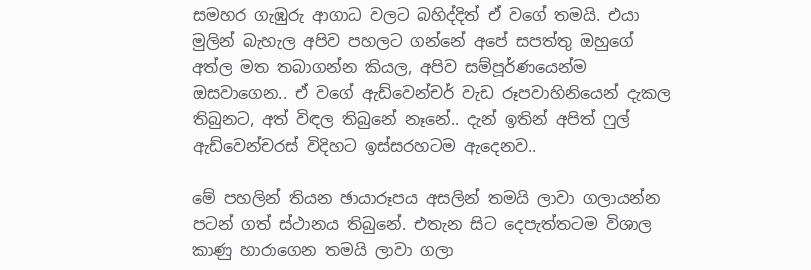සමහර ගැඹුරු ආගාධ වලට බහිද්දිත් ඒ වගේ තමයි. එයා මුලින් බැහැල අපිව පහලට ගන්නේ අපේ සපත්තු ඔහුගේ අත්ල මත තබාගන්න කියල, අපිව සම්පූර්ණයෙන්ම ඔසවාගෙන.. ඒ වගේ ඇඩ්වෙන්චර් වැඩ රූපවාහිනියෙන් දැකල තිබුනට, අත් විඳල තිබුනේ නෑනේ.. දැන් ඉතින් අපිත් ෆුල් ඇඩ්වෙන්චරස් විදිහට ඉස්සරහටම ඇදෙනව..

මේ පහලින් තියන ඡායාරූපය අසලින් තමයි ලාවා ගලායන්න පටන් ගත් ස්ථානය තිබුනේ. එතැන සිට දෙපැත්තටම විශාල කාණු හාරාගෙන තමයි ලාවා ගලා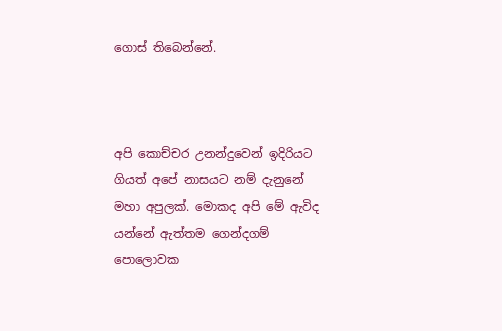ගොස් තිබෙන්නේ.



අපි කොච්චර උනන්දුවෙන් ඉදිරියට ගියත් අපේ නාසයට නම් දැනුනේ මහා අපුලක්. මොකද අපි මේ ඇවිද යන්නේ ඇත්තම ගෙන්දගම් පොලොවක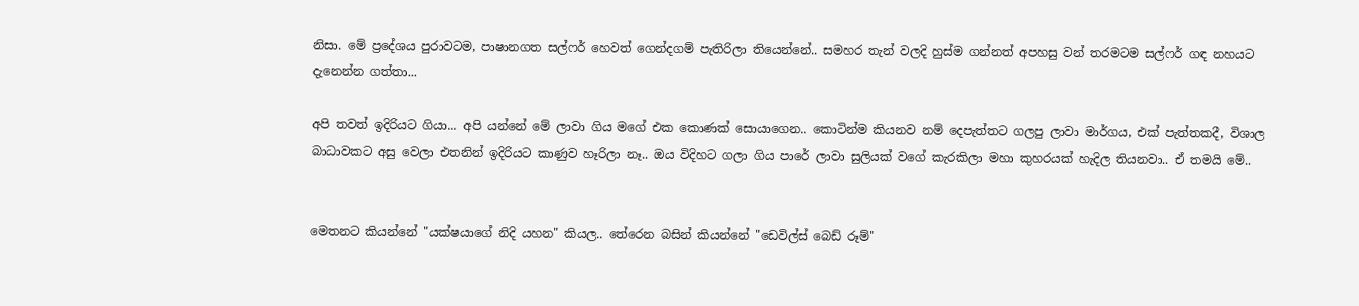නිසා. මේ ප්‍රදේශය පුරාවටම, පාෂානගත සල්ෆර් හෙවත් ගෙන්දගම් පැතිරිලා තියෙන්නේ.. සමහර තැන් වලදි හුස්ම ගන්නත් අපහසු වන් තරමටම සල්ෆර් ගඳ නහයට දැනෙන්න ගත්තා...

අපි තවත් ඉදිරියට ගියා... අපි යන්නේ මේ ලාවා ගිය මගේ එක කොණක් සොයාගෙන.. කොටින්ම කියනව නම් දෙපැත්තට ගලපු ලාවා මාර්ගය, එක් පැත්තකදී, විශාල බාධාවකට අසු වෙලා එතනින් ඉදිරියට කාණුව හෑරිලා නෑ.. ඔය විදිහට ගලා ගිය පාරේ ලාවා සුලියක් වගේ කැරකිලා මහා කුහරයක් හැදිල තියනවා.. ඒ තමයි මේ..


මෙතනට කියන්නේ "යක්ෂයාගේ නිදි යහන" කියල.. තේරෙන බසින් කියන්නේ "ඩෙවිල්ස් බෙඩ් රූම්"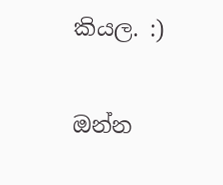කියල. :)

ඔන්න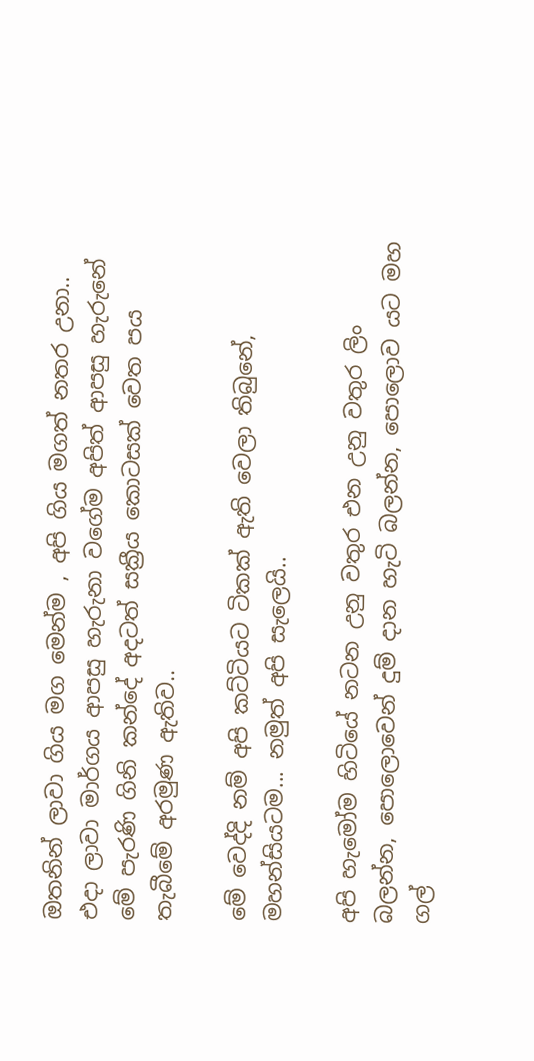ඔතනින් ලාවා ගිය මග මෙන්ම , අපි ගිය මගත් නතර උනා.. එදා ලාවා මාර්ගය ආපසු හැරුනා වගේම අපිත් ආපසු හැරුනේ මේ පැරණි ගිනි කන්දේ අදටත් සක්‍රීය කොටසක් වෙත පය තැබීමේ අරමුණ ඇතිව..

මේ වෙද්දි නම් අපි කට්ටියට ටිකක් ඇති වෙලා තිබුනේ, මහන්සියටම... නමුත් අපි සැලෙයි..

අපි හැමෝම හිටියේ නටන උනු වතුර එන උනු වතුර ලිං බලන්න, පොලොවෙන් දුම් දාන හැටි බලන්න, පොලොව යට මහ ගල්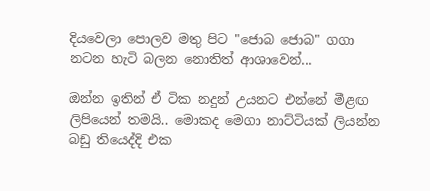දියවෙලා පොලව මතු පිට "ජොබ ජොබ" ගගා නටන හැටි බලන නොතිත් ආශාවෙන්...

ඔන්න ඉතින් ඒ ටික නදුන් උයනට එන්නේ මීළඟ ලිපියෙන් තමයි.. මොකද මෙගා නාට්ටියක් ලියන්න බඩු තියෙද්දි එක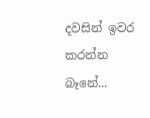දවසින් ඉවර කරන්න බෑනේ...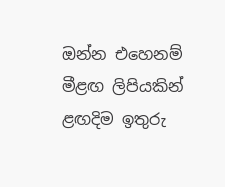ඔන්න එහෙනම් මීළඟ ලිපියකින් ළඟදිම ඉතුරු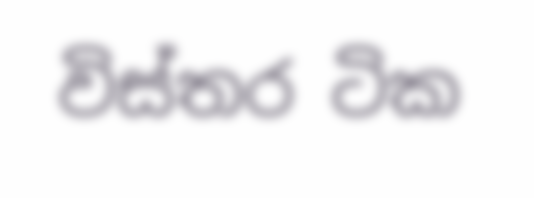විස්තර ටික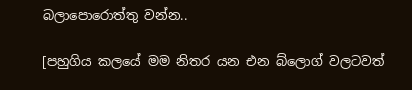බලාපොරොත්තු වන්න..

[පහුගිය කලයේ මම නිතර යන එන බ්ලොග් වලටවත්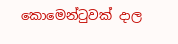කොමෙන්ටුවක් දාල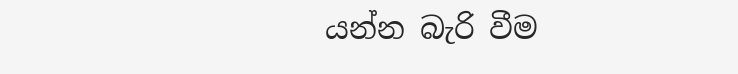යන්න බැරි වීම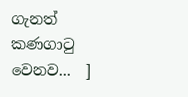ගැනත් කණගාටු වෙනව...  ]